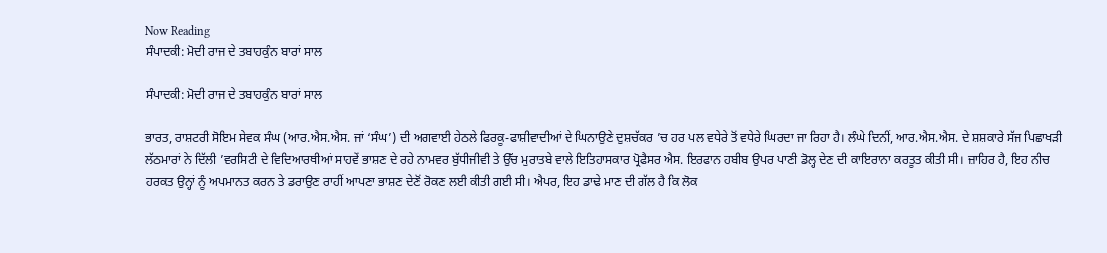Now Reading
ਸੰਪਾਦਕੀ: ਮੋਦੀ ਰਾਜ ਦੇ ਤਬਾਹਕੁੰਨ ਬਾਰਾਂ ਸਾਲ

ਸੰਪਾਦਕੀ: ਮੋਦੀ ਰਾਜ ਦੇ ਤਬਾਹਕੁੰਨ ਬਾਰਾਂ ਸਾਲ

ਭਾਰਤ, ਰਾਸ਼ਟਰੀ ਸੋਇਮ ਸੇਵਕ ਸੰਘ (ਆਰ.ਐਸ.ਐਸ. ਜਾਂ ‘ਸੰਘ’) ਦੀ ਅਗਵਾਈ ਹੇਠਲੇ ਫਿਰਕੂ-ਫਾਸ਼ੀਵਾਦੀਆਂ ਦੇ ਘਿਨਾਉਣੇ ਦੁਸ਼ਚੱਕਰ ’ਚ ਹਰ ਪਲ ਵਧੇਰੇ ਤੋਂ ਵਧੇਰੇ ਘਿਰਦਾ ਜਾ ਰਿਹਾ ਹੈ। ਲੰਘੇ ਦਿਨੀਂ, ਆਰ.ਐਸ.ਐਸ. ਦੇ ਸ਼ਸ਼ਕਾਰੇ ਸੱਜ ਪਿਛਾਖੜੀ ਲੱਠਮਾਰਾਂ ਨੇ ਦਿੱਲੀ ’ਵਰਸਿਟੀ ਦੇ ਵਿਦਿਆਰਥੀਆਂ ਸਾਹਵੇਂ ਭਾਸ਼ਣ ਦੇ ਰਹੇ ਨਾਮਵਰ ਬੁੱਧੀਜੀਵੀ ਤੇ ਉੱਚ ਮੁਰਾਤਬੇ ਵਾਲੇ ਇਤਿਹਾਸਕਾਰ ਪ੍ਰੋਫੈਸਰ ਐਸ. ਇਰਫਾਨ ਹਬੀਬ ਉਪਰ ਪਾਣੀ ਡੋਲ੍ਹ ਦੇਣ ਦੀ ਕਾਇਰਾਨਾ ਕਰਤੂਤ ਕੀਤੀ ਸੀ। ਜ਼ਾਹਿਰ ਹੈ, ਇਹ ਨੀਚ ਹਰਕਤ ਉਨ੍ਹਾਂ ਨੂੰ ਅਪਮਾਨਤ ਕਰਨ ਤੇ ਡਰਾਉਣ ਰਾਹੀਂ ਆਪਣਾ ਭਾਸ਼ਣ ਦੇਣੋਂ ਰੋਕਣ ਲਈ ਕੀਤੀ ਗਈ ਸੀ। ਐਪਰ, ਇਹ ਡਾਢੇ ਮਾਣ ਦੀ ਗੱਲ ਹੈ ਕਿ ਲੋਕ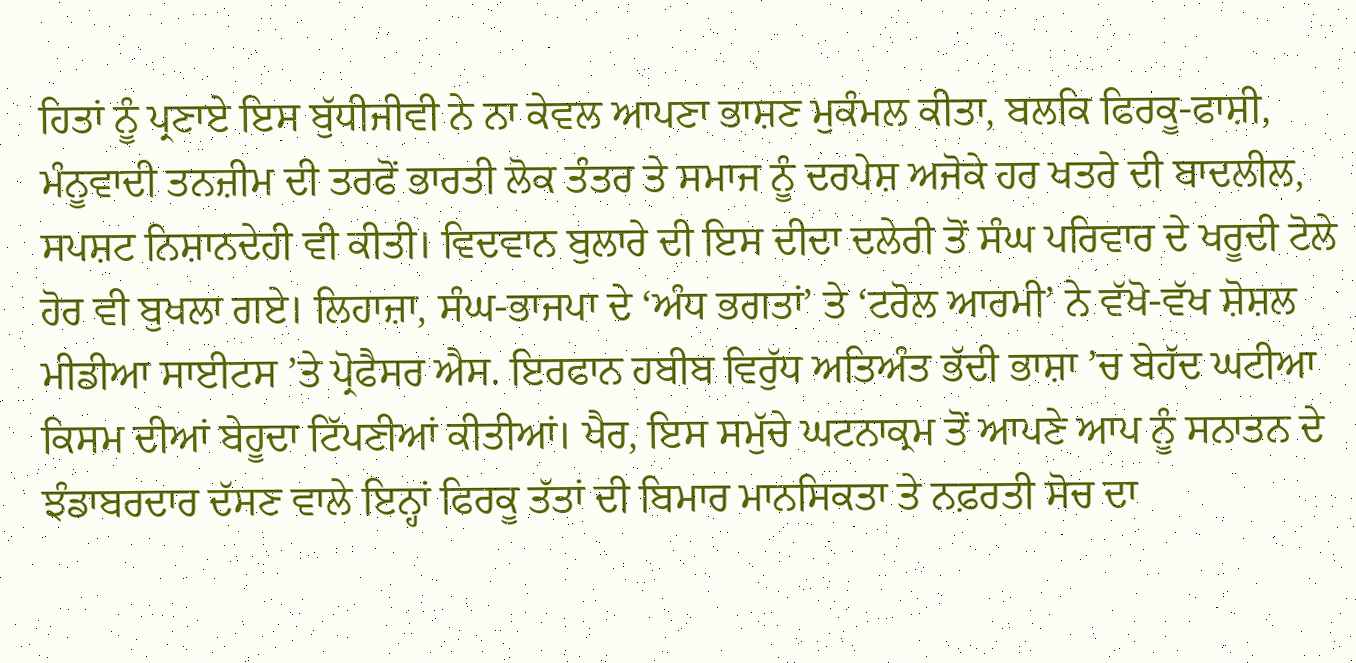ਹਿਤਾਂ ਨੂੰ ਪ੍ਰਣਾਏ ਇਸ ਬੁੱਧੀਜੀਵੀ ਨੇ ਨਾ ਕੇਵਲ ਆਪਣਾ ਭਾਸ਼ਣ ਮੁਕੰਮਲ ਕੀਤਾ, ਬਲਕਿ ਫਿਰਕੂ-ਫਾਸ਼ੀ, ਮੰਨੂਵਾਦੀ ਤਨਜ਼ੀਮ ਦੀ ਤਰਫੋਂ ਭਾਰਤੀ ਲੋਕ ਤੰਤਰ ਤੇ ਸਮਾਜ ਨੂੰ ਦਰਪੇਸ਼ ਅਜੋਕੇ ਹਰ ਖਤਰੇ ਦੀ ਬਾਦਲੀਲ, ਸਪਸ਼ਟ ਨਿਸ਼ਾਨਦੇਹੀ ਵੀ ਕੀਤੀ। ਵਿਦਵਾਨ ਬੁਲਾਰੇ ਦੀ ਇਸ ਦੀਦਾ ਦਲੇਰੀ ਤੋਂ ਸੰਘ ਪਰਿਵਾਰ ਦੇ ਖਰੂਦੀ ਟੋਲੇ ਹੋਰ ਵੀ ਬੁਖਲਾ ਗਏ। ਲਿਹਾਜ਼ਾ, ਸੰਘ-ਭਾਜਪਾ ਦੇ ‘ਅੰਧ ਭਗਤਾਂ’ ਤੇ ‘ਟਰੋਲ ਆਰਮੀ’ ਨੇ ਵੱਖੋ-ਵੱਖ ਸ਼ੋਸ਼ਲ ਮੀਡੀਆ ਸਾਈਟਸ ’ਤੇ ਪ੍ਰੋਫੈਸਰ ਐਸ. ਇਰਫਾਨ ਹਬੀਬ ਵਿਰੁੱਧ ਅਤਿਅੰਤ ਭੱਦੀ ਭਾਸ਼ਾ ’ਚ ਬੇਹੱਦ ਘਟੀਆ ਕਿਸਮ ਦੀਆਂ ਬੇਹੂਦਾ ਟਿੱਪਣੀਆਂ ਕੀਤੀਆਂ। ਖੈਰ, ਇਸ ਸਮੁੱਚੇ ਘਟਨਾਕ੍ਰਮ ਤੋਂ ਆਪਣੇ ਆਪ ਨੂੰ ਸਨਾਤਨ ਦੇ ਝੰਡਾਬਰਦਾਰ ਦੱਸਣ ਵਾਲੇ ਇਨ੍ਹਾਂ ਫਿਰਕੂ ਤੱਤਾਂ ਦੀ ਬਿਮਾਰ ਮਾਨਸਿਕਤਾ ਤੇ ਨਫ਼ਰਤੀ ਸੋਚ ਦਾ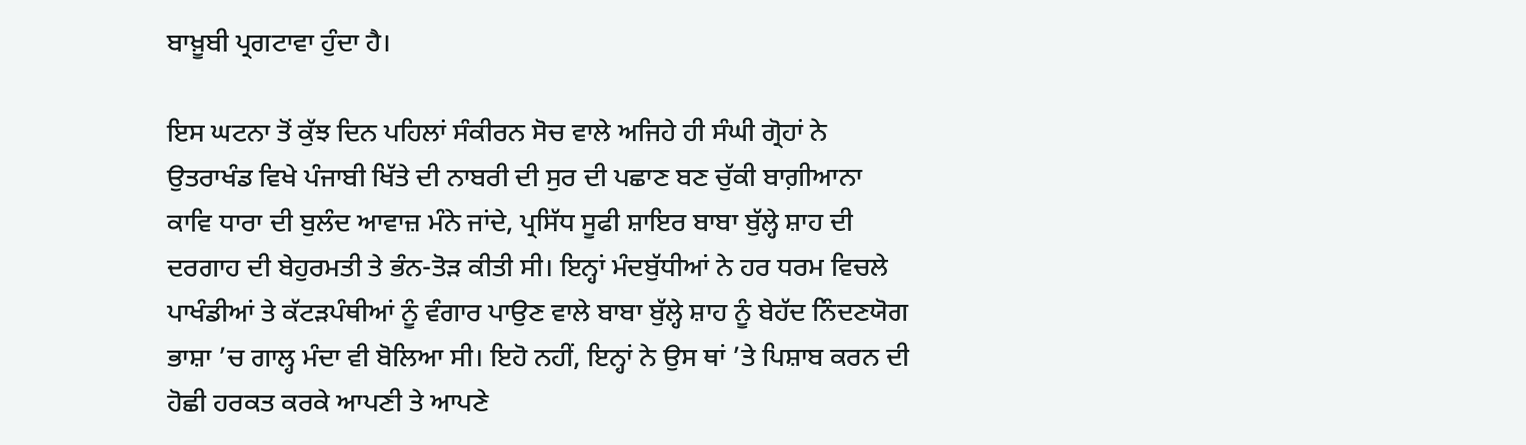ਬਾਖ਼ੂਬੀ ਪ੍ਰਗਟਾਵਾ ਹੁੰਦਾ ਹੈ।

ਇਸ ਘਟਨਾ ਤੋਂ ਕੁੱਝ ਦਿਨ ਪਹਿਲਾਂ ਸੰਕੀਰਨ ਸੋਚ ਵਾਲੇ ਅਜਿਹੇ ਹੀ ਸੰਘੀ ਗ੍ਰੋਹਾਂ ਨੇ ਉਤਰਾਖੰਡ ਵਿਖੇ ਪੰਜਾਬੀ ਖਿੱਤੇ ਦੀ ਨਾਬਰੀ ਦੀ ਸੁਰ ਦੀ ਪਛਾਣ ਬਣ ਚੁੱਕੀ ਬਾਗ਼ੀਆਨਾ ਕਾਵਿ ਧਾਰਾ ਦੀ ਬੁਲੰਦ ਆਵਾਜ਼ ਮੰਨੇ ਜਾਂਦੇ, ਪ੍ਰਸਿੱਧ ਸੂਫੀ ਸ਼ਾਇਰ ਬਾਬਾ ਬੁੱਲ੍ਹੇ ਸ਼ਾਹ ਦੀ ਦਰਗਾਹ ਦੀ ਬੇਹੁਰਮਤੀ ਤੇ ਭੰਨ-ਤੋੜ ਕੀਤੀ ਸੀ। ਇਨ੍ਹਾਂ ਮੰਦਬੁੱਧੀਆਂ ਨੇ ਹਰ ਧਰਮ ਵਿਚਲੇ ਪਾਖੰਡੀਆਂ ਤੇ ਕੱਟੜਪੰਥੀਆਂ ਨੂੰ ਵੰਗਾਰ ਪਾਉਣ ਵਾਲੇ ਬਾਬਾ ਬੁੱਲ੍ਹੇ ਸ਼ਾਹ ਨੂੰ ਬੇਹੱਦ ਨਿੰਦਣਯੋਗ ਭਾਸ਼ਾ ’ਚ ਗਾਲ੍ਹ ਮੰਦਾ ਵੀ ਬੋਲਿਆ ਸੀ। ਇਹੋ ਨਹੀਂ, ਇਨ੍ਹਾਂ ਨੇ ਉਸ ਥਾਂ ’ਤੇ ਪਿਸ਼ਾਬ ਕਰਨ ਦੀ ਹੋਛੀ ਹਰਕਤ ਕਰਕੇ ਆਪਣੀ ਤੇ ਆਪਣੇ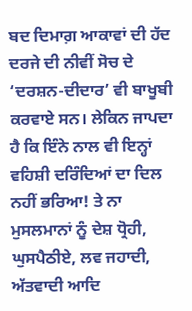ਬਦ ਦਿਮਾਗ਼ ਆਕਾਵਾਂ ਦੀ ਹੱਦ ਦਰਜੇ ਦੀ ਨੀਵੀਂ ਸੋਚ ਦੇ ‘ਦਰਸ਼ਨ-ਦੀਦਾਰ’ ਵੀ ਬਾਖੂਬੀ ਕਰਵਾਏ ਸਨ। ਲੇਕਿਨ ਜਾਪਦਾ ਹੈ ਕਿ ਇੰਨੇ ਨਾਲ ਵੀ ਇਨ੍ਹਾਂ ਵਹਿਸ਼ੀ ਦਰਿੰਦਿਆਂ ਦਾ ਦਿਲ ਨਹੀਂ ਭਰਿਆ! ਤੇ ਨਾ ਮੁਸਲਮਾਨਾਂ ਨੂੰ ਦੇਸ਼ ਧ੍ਰੋਹੀ, ਘੁਸਪੈਠੀਏ, ਲਵ ਜਹਾਦੀ, ਅੱਤਵਾਦੀ ਆਦਿ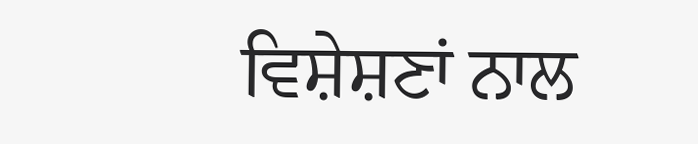ਵਿਸ਼ੇਸ਼ਣਾਂ ਨਾਲ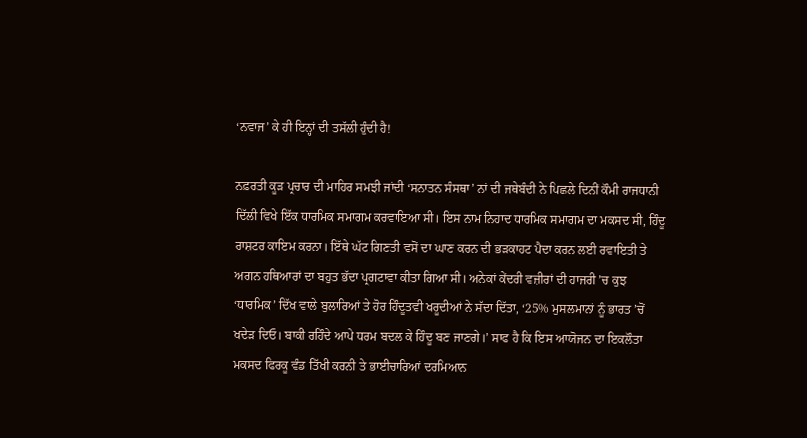‘ਨਵਾਜ’ ਕੇ ਹੀ ਇਨ੍ਹਾਂ ਦੀ ਤਸੱਲੀ ਹੁੰਦੀ ਹੈ!

ਨਫ਼ਰਤੀ ਕੂੜ ਪ੍ਰਚਾਰ ਦੀ ਮਾਹਿਰ ਸਮਝੀ ਜਾਂਦੀ ‘ਸਨਾਤਨ ਸੰਸਥਾ’ ਨਾਂ ਦੀ ਜਥੇਬੰਦੀ ਨੇ ਪਿਛਲੇ ਦਿਨੀਂ ਕੌਮੀ ਰਾਜਧਾਨੀ ਦਿੱਲੀ ਵਿਖੇ ਇੱਕ ਧਾਰਮਿਕ ਸਮਾਗਮ ਕਰਵਾਇਆ ਸੀ। ਇਸ ਨਾਮ ਨਿਹਾਦ ਧਾਰਮਿਕ ਸਮਾਗਮ ਦਾ ਮਕਸਦ ਸੀ, ਹਿੰਦੂ ਰਾਸ਼ਟਰ ਕਾਇਮ ਕਰਨਾ। ਇੱਥੇ ਘੱਟ ਗਿਣਤੀ ਵਸੋਂ ਦਾ ਘਾਣ ਕਰਨ ਦੀ ਭੜਕਾਹਟ ਪੈਦਾ ਕਰਨ ਲਈ ਰਵਾਇਤੀ ਤੇ ਅਗਨ ਹਥਿਆਰਾਂ ਦਾ ਬਹੁਤ ਭੱਦਾ ਪ੍ਰਗਟਾਵਾ ਕੀਤਾ ਗਿਆ ਸੀ। ਅਨੇਕਾਂ ਕੇਂਦਰੀ ਵਜ਼ੀਰਾਂ ਦੀ ਹਾਜਰੀ ’ਚ ਕੁਝ ‘ਧਾਰਮਿਕ’ ਦਿੱਖ ਵਾਲੇ ਬੁਲਾਰਿਆਂ ਤੇ ਹੋਰ ਹਿੰਦੂਤਵੀ ਖਰੂਦੀਆਂ ਨੇ ਸੱਦਾ ਦਿੱਤਾ, ‘25% ਮੁਸਲਮਾਨਾਂ ਨੂੰ ਭਾਰਤ ’ਚੋਂ ਖਦੇੜ ਦਿਓ। ਬਾਕੀ ਰਹਿੰਦੇ ਆਪੇ ਧਰਮ ਬਦਲ ਕੇ ਹਿੰਦੂ ਬਣ ਜਾਣਗੇ।’ ਸਾਫ ਹੈ ਕਿ ਇਸ ਆਯੋਜਨ ਦਾ ਇਕਲੌਤਾ ਮਕਸਦ ਫਿਰਕੂ ਵੰਡ ਤਿੱਖੀ ਕਰਨੀ ਤੇ ਭਾਈਚਾਰਿਆਂ ਦਰਮਿਆਨ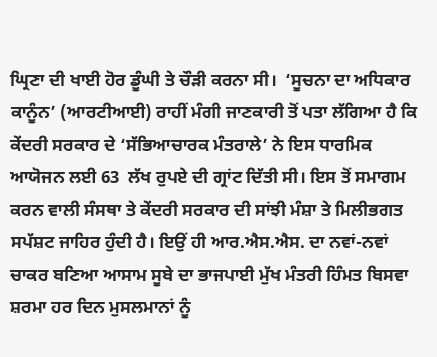ਘ੍ਰਿਣਾ ਦੀ ਖਾਈ ਹੋਰ ਡੂੰਘੀ ਤੇ ਚੌੜੀ ਕਰਨਾ ਸੀ।  ‘ਸੂਚਨਾ ਦਾ ਅਧਿਕਾਰ ਕਾਨੂੰਨ’ (ਆਰਟੀਆਈ) ਰਾਹੀਂ ਮੰਗੀ ਜਾਣਕਾਰੀ ਤੋਂ ਪਤਾ ਲੱਗਿਆ ਹੈ ਕਿ ਕੇਂਦਰੀ ਸਰਕਾਰ ਦੇ ‘ਸੱਭਿਆਚਾਰਕ ਮੰਤਰਾਲੇ’ ਨੇ ਇਸ ਧਾਰਮਿਕ ਆਯੋਜਨ ਲਈ 63  ਲੱਖ ਰੁਪਏ ਦੀ ਗ੍ਰਾਂਟ ਦਿੱਤੀ ਸੀ। ਇਸ ਤੋਂ ਸਮਾਗਮ ਕਰਨ ਵਾਲੀ ਸੰਸਥਾ ਤੇ ਕੇਂਦਰੀ ਸਰਕਾਰ ਦੀ ਸਾਂਝੀ ਮੰਸ਼ਾ ਤੇ ਮਿਲੀਭਗਤ ਸਪੱਸ਼ਟ ਜਾਹਿਰ ਹੁੰਦੀ ਹੈ। ਇਉਂ ਹੀ ਆਰ.ਐਸ.ਐਸ. ਦਾ ਨਵਾਂ-ਨਵਾਂ ਚਾਕਰ ਬਣਿਆ ਆਸਾਮ ਸੂਬੇ ਦਾ ਭਾਜਪਾਈ ਮੁੱਖ ਮੰਤਰੀ ਹਿੰਮਤ ਬਿਸਵਾ ਸ਼ਰਮਾ ਹਰ ਦਿਨ ਮੁਸਲਮਾਨਾਂ ਨੂੰ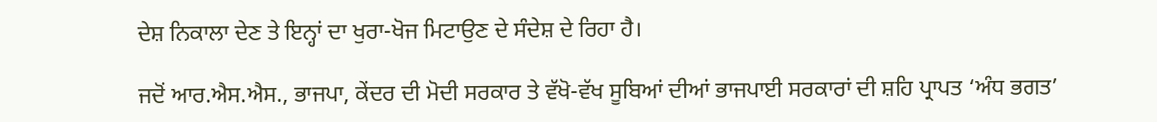ਦੇਸ਼ ਨਿਕਾਲਾ ਦੇਣ ਤੇ ਇਨ੍ਹਾਂ ਦਾ ਖੁਰਾ-ਖੋਜ ਮਿਟਾਉਣ ਦੇ ਸੰਦੇਸ਼ ਦੇ ਰਿਹਾ ਹੈ।

ਜਦੋਂ ਆਰ.ਐਸ.ਐਸ., ਭਾਜਪਾ, ਕੇਂਦਰ ਦੀ ਮੋਦੀ ਸਰਕਾਰ ਤੇ ਵੱਖੋ-ਵੱਖ ਸੂਬਿਆਂ ਦੀਆਂ ਭਾਜਪਾਈ ਸਰਕਾਰਾਂ ਦੀ ਸ਼ਹਿ ਪ੍ਰਾਪਤ ‘ਅੰਧ ਭਗਤ’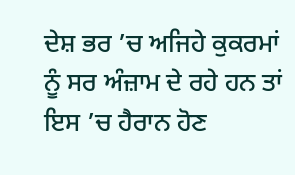ਦੇਸ਼ ਭਰ ’ਚ ਅਜਿਹੇ ਕੁਕਰਮਾਂ ਨੂੰ ਸਰ ਅੰਜ਼ਾਮ ਦੇ ਰਹੇ ਹਨ ਤਾਂ ਇਸ ’ਚ ਹੈਰਾਨ ਹੋਣ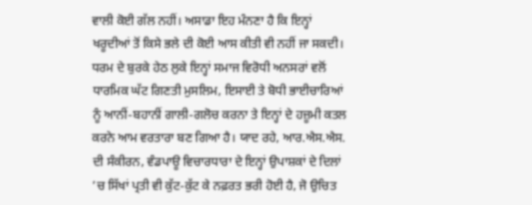ਵਾਲੀ ਕੋਈ ਗੱਲ ਨਹੀਂ। ਅਸਾਡਾ ਇਹ ਮੰਨਣਾ ਹੈ ਕਿ ਇਨ੍ਹਾਂ ਖਰੂਦੀਆਂ ਤੋਂ ਕਿਸੇ ਭਲੇ ਦੀ ਕੋਈ ਆਸ ਕੀਤੀ ਵੀ ਨਹੀਂ ਜਾ ਸਕਦੀ। ਧਰਮ ਦੇ ਬੁਰਕੇ ਹੇਠ ਲੁਕੇ ਇਨ੍ਹਾਂ ਸਮਾਜ ਵਿਰੋਧੀ ਅਨਸਰਾਂ ਵਲੋਂ ਧਾਰਮਿਕ ਘੱਟ ਗਿਣਤੀ ਮੁਸਲਿਮ, ਇਸਾਈ ਤੇ ਬੋਧੀ ਭਾਈਚਾਰਿਆਂ ਨੂੰ ਆਨੀਂ-ਬਹਾਨੀਂ ਗਾਲੀ-ਗਲੋਚ ਕਰਨਾ ਤੇ ਇਨ੍ਹਾਂ ਦੇ ਹਜ਼ੂਮੀ ਕਤਲ ਕਰਨੇ ਆਮ ਵਰਤਾਰਾ ਬਣ ਗਿਆ ਹੈ। ਯਾਦ ਰਹੇ, ਆਰ.ਐਸ.ਐਸ. ਦੀ ਸੰਕੀਰਨ, ਵੰਡਪਾਊ ਵਿਚਾਰਧਾਰਾ ਦੇ ਇਨ੍ਹਾਂ ਉਪਾਸ਼ਕਾਂ ਦੇ ਦਿਲਾਂ ’ਚ ਸਿੱਖਾਂ ਪ੍ਰਤੀ ਵੀ ਕੁੱਟ-ਕੁੱਟ ਕੇ ਨਫ਼ਰਤ ਭਰੀ ਹੋਈ ਹੈ, ਜੋ ਉਚਿਤ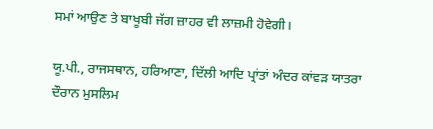ਸਮਾਂ ਆਉਣ ਤੇ ਬਾਖੂਬੀ ਜੱਗ ਜ਼ਾਹਰ ਵੀ ਲਾਜ਼ਮੀ ਹੋਵੇਗੀ।

ਯੂ.ਪੀ., ਰਾਜਸਥਾਨ, ਹਰਿਆਣਾ, ਦਿੱਲੀ ਆਦਿ ਪ੍ਰਾਂਤਾਂ ਅੰਦਰ ਕਾਂਵੜ ਯਾਤਰਾ ਦੌਰਾਨ ਮੁਸਲਿਮ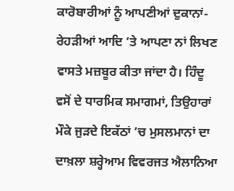ਕਾਰੋਬਾਰੀਆਂ ਨੂੰ ਆਪਣੀਆਂ ਦੁਕਾਨਾਂ-ਰੇਹੜੀਆਂ ਆਦਿ ’ਤੇ ਆਪਣਾ ਨਾਂ ਲਿਖਣ ਵਾਸਤੇ ਮਜ਼ਬੂਰ ਕੀਤਾ ਜਾਂਦਾ ਹੈ। ਹਿੰਦੂ ਵਸੋਂ ਦੇ ਧਾਰਮਿਕ ਸਮਾਗਮਾਂ, ਤਿਉਹਾਰਾਂ ਮੌਕੇ ਜੁੜਦੇ ਇਕੱਠਾਂ ’ਚ ਮੁਸਲਮਾਨਾਂ ਦਾ ਦਾਖ਼ਲਾ ਸ਼ਰ੍ਹੇਆਮ ਵਿਵਰਜਤ ਐਲਾਨਿਆ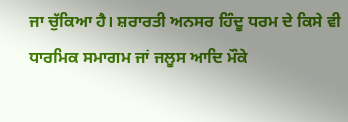ਜਾ ਚੁੱਕਿਆ ਹੈ। ਸ਼ਰਾਰਤੀ ਅਨਸਰ ਹਿੰਦੂ ਧਰਮ ਦੇ ਕਿਸੇ ਵੀ ਧਾਰਮਿਕ ਸਮਾਗਮ ਜਾਂ ਜਲੂਸ ਆਦਿ ਮੌਕੇ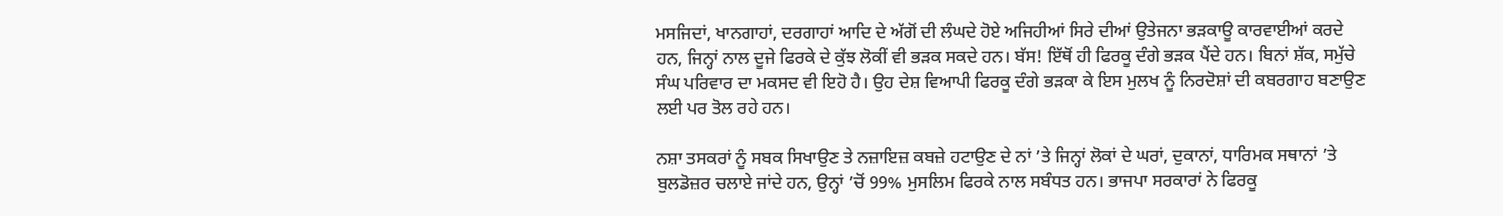ਮਸਜਿਦਾਂ, ਖਾਨਗਾਹਾਂ, ਦਰਗਾਹਾਂ ਆਦਿ ਦੇ ਅੱਗੋਂ ਦੀ ਲੰਘਦੇ ਹੋਏ ਅਜਿਹੀਆਂ ਸਿਰੇ ਦੀਆਂ ਉਤੇਜਨਾ ਭੜਕਾਊ ਕਾਰਵਾਈਆਂ ਕਰਦੇ ਹਨ, ਜਿਨ੍ਹਾਂ ਨਾਲ ਦੂਜੇ ਫਿਰਕੇ ਦੇ ਕੁੱਝ ਲੋਕੀਂ ਵੀ ਭੜਕ ਸਕਦੇ ਹਨ। ਬੱਸ! ਇੱਥੋਂ ਹੀ ਫਿਰਕੂ ਦੰਗੇ ਭੜਕ ਪੈਂਦੇ ਹਨ। ਬਿਨਾਂ ਸ਼ੱਕ, ਸਮੁੱਚੇ ਸੰਘ ਪਰਿਵਾਰ ਦਾ ਮਕਸਦ ਵੀ ਇਹੋ ਹੈ। ਉਹ ਦੇਸ਼ ਵਿਆਪੀ ਫਿਰਕੂ ਦੰਗੇ ਭੜਕਾ ਕੇ ਇਸ ਮੁਲਖ ਨੂੰ ਨਿਰਦੋਸ਼ਾਂ ਦੀ ਕਬਰਗਾਹ ਬਣਾਉਣ ਲਈ ਪਰ ਤੋਲ ਰਹੇ ਹਨ।

ਨਸ਼ਾ ਤਸਕਰਾਂ ਨੂੰ ਸਬਕ ਸਿਖਾਉਣ ਤੇ ਨਜ਼ਾਇਜ਼ ਕਬਜ਼ੇ ਹਟਾਉਣ ਦੇ ਨਾਂ ’ਤੇ ਜਿਨ੍ਹਾਂ ਲੋਕਾਂ ਦੇ ਘਰਾਂ, ਦੁਕਾਨਾਂ, ਧਾਰਿਮਕ ਸਥਾਨਾਂ ’ਤੇ ਬੁਲਡੋਜ਼ਰ ਚਲਾਏ ਜਾਂਦੇ ਹਨ, ਉਨ੍ਹਾਂ ’ਚੋਂ 99% ਮੁਸਲਿਮ ਫਿਰਕੇ ਨਾਲ ਸਬੰਧਤ ਹਨ। ਭਾਜਪਾ ਸਰਕਾਰਾਂ ਨੇ ਫਿਰਕੂ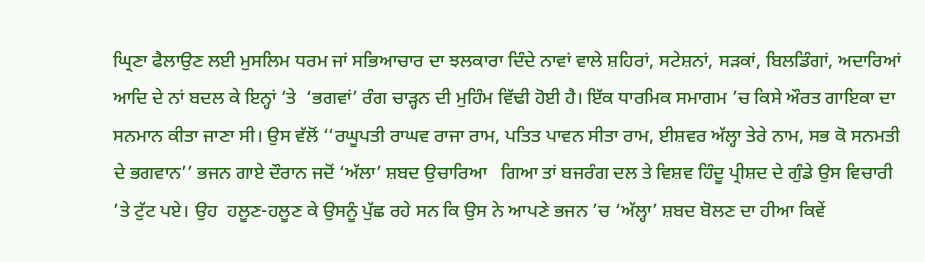ਘ੍ਰਿਣਾ ਫੈਲਾਉਣ ਲਈ ਮੁਸਲਿਮ ਧਰਮ ਜਾਂ ਸਭਿਆਚਾਰ ਦਾ ਝਲਕਾਰਾ ਦਿੰਦੇ ਨਾਵਾਂ ਵਾਲੇ ਸ਼ਹਿਰਾਂ, ਸਟੇਸ਼ਨਾਂ, ਸੜਕਾਂ, ਬਿਲਡਿੰਗਾਂ, ਅਦਾਰਿਆਂ ਆਦਿ ਦੇ ਨਾਂ ਬਦਲ ਕੇ ਇਨ੍ਹਾਂ ’ਤੇ  ‘ਭਗਵਾਂ’ ਰੰਗ ਚਾੜ੍ਹਨ ਦੀ ਮੁਹਿੰਮ ਵਿੱਢੀ ਹੋਈ ਹੈ। ਇੱਕ ਧਾਰਮਿਕ ਸਮਾਗਮ ’ਚ ਕਿਸੇ ਔਰਤ ਗਾਇਕਾ ਦਾ ਸਨਮਾਨ ਕੀਤਾ ਜਾਣਾ ਸੀ। ਉਸ ਵੱਲੋਂ ‘‘ਰਘੂਪਤੀ ਰਾਘਵ ਰਾਜਾ ਰਾਮ, ਪਤਿਤ ਪਾਵਨ ਸੀਤਾ ਰਾਮ, ਈਸ਼ਵਰ ਅੱਲ੍ਹਾ ਤੇਰੇ ਨਾਮ, ਸਭ ਕੋ ਸਨਮਤੀ ਦੇ ਭਗਵਾਨ’’ ਭਜਨ ਗਾਏ ਦੌਰਾਨ ਜਦੋਂ ‘ਅੱਲਾ’ ਸ਼ਬਦ ਉਚਾਰਿਆ   ਗਿਆ ਤਾਂ ਬਜਰੰਗ ਦਲ ਤੇ ਵਿਸ਼ਵ ਹਿੰਦੂ ਪ੍ਰੀਸ਼ਦ ਦੇ ਗੁੰਡੇ ਉਸ ਵਿਚਾਰੀ ’ਤੇ ਟੁੱਟ ਪਏ। ਉਹ  ਹਲੂਣ-ਹਲੂਣ ਕੇ ਉਸਨੂੰ ਪੁੱਛ ਰਹੇ ਸਨ ਕਿ ਉਸ ਨੇ ਆਪਣੇ ਭਜਨ ’ਚ ‘ਅੱਲ੍ਹਾ’ ਸ਼ਬਦ ਬੋਲਣ ਦਾ ਹੀਆ ਕਿਵੇਂ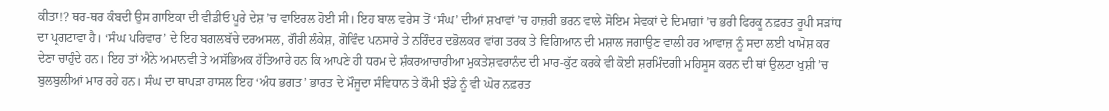ਕੀਤਾ!? ਥਰ-ਥਰ ਕੰਬਦੀ ਉਸ ਗਾਇਕਾ ਦੀ ਵੀਡੀਓ ਪੂਰੇ ਦੇਸ਼ ’ਚ ਵਾਇਰਲ ਹੋਈ ਸੀ। ਇਹ ਬਾਲ ਵਰੇਸ ਤੋਂ ‘ਸੰਘ’ ਦੀਆਂ ਸ਼ਖਾਵਾਂ ’ਚ ਹਾਜ਼ਰੀ ਭਰਨ ਵਾਲੇ ਸੋਇਮ ਸੇਵਕਾਂ ਦੇ ਦਿਮਾਗ਼ਾਂ ’ਚ ਭਰੀ ਫਿਰਕੂ ਨਫ਼ਰਤ ਰੂਪੀ ਸੜਾਂਧ ਦਾ ਪ੍ਰਗਟਾਵਾ ਹੈ। ‘ਸੰਘ ਪਰਿਵਾਰ’ ਦੇ ਇਹ ਬਗਲਬੱਚੇ ਦਰਅਸਲ, ਗੌਰੀ ਲੰਕੇਸ਼, ਗੋਵਿੰਦ ਪਨਸਾਰੇ ਤੇ ਨਰਿੰਦਰ ਦਭੋਲਕਰ ਵਾਂਗ ਤਰਕ ਤੇ ਵਿਗਿਆਨ ਦੀ ਮਸ਼ਾਲ ਜਗਾਉਣ ਵਾਲੀ ਹਰ ਆਵਾਜ਼ ਨੂੰ ਸਦਾ ਲਈ ਖਾਮੋਸ਼ ਕਰ ਦੇਣਾ ਚਾਹੁੰਦੇ ਹਨ। ਇਹ ਤਾਂ ਐਨੇ ਅਮਾਨਵੀ ਤੇ ਅਸੱਭਿਅਕ ਹੱਤਿਆਰੇ ਹਨ ਕਿ ਆਪਣੇ ਹੀ ਧਰਮ ਦੇ ਸ਼ੰਕਰਆਚਾਰੀਆ ਮੁਕਤੇਸ਼ਵਰਾਨੰਦ ਦੀ ਮਾਰ-ਕੁੱਟ ਕਰਕੇ ਵੀ ਕੋਈ ਸ਼ਰਮਿੰਦਗੀ ਮਹਿਸੂਸ ਕਰਨ ਦੀ ਥਾਂ ਉਲਟਾ ਖੁਸ਼ੀ ’ਚ ਬੁਲਬੁਲੀਆਂ ਮਾਰ ਰਹੇ ਹਨ। ਸੰਘ ਦਾ ਥਾਪੜਾ ਹਾਸਲ ਇਹ ‘ਅੰਧ ਭਗਤ’ ਭਾਰਤ ਦੇ ਮੌਜੂਦਾ ਸੰਵਿਧਾਨ ਤੇ ਕੌਮੀ ਝੰਡੇ ਨੂੰ ਵੀ ਘੋਰ ਨਫ਼ਰਤ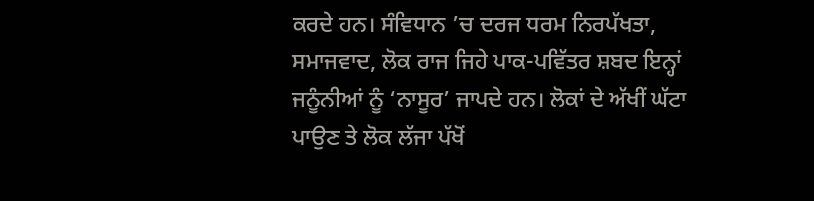ਕਰਦੇ ਹਨ। ਸੰਵਿਧਾਨ ’ਚ ਦਰਜ ਧਰਮ ਨਿਰਪੱਖਤਾ, ਸਮਾਜਵਾਦ, ਲੋਕ ਰਾਜ ਜਿਹੇ ਪਾਕ-ਪਵਿੱਤਰ ਸ਼ਬਦ ਇਨ੍ਹਾਂ ਜਨੂੰਨੀਆਂ ਨੂੰ ‘ਨਾਸੂਰ’ ਜਾਪਦੇ ਹਨ। ਲੋਕਾਂ ਦੇ ਅੱਖੀਂ ਘੱਟਾ ਪਾਉਣ ਤੇ ਲੋਕ ਲੱਜਾ ਪੱਖੋਂ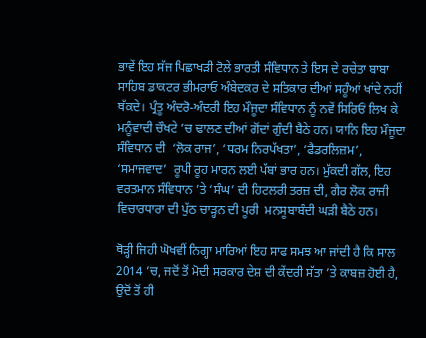ਭਾਵੇਂ ਇਹ ਸੱਜ ਪਿਛਾਖੜੀ ਟੋਲੇ ਭਾਰਤੀ ਸੰਵਿਧਾਨ ਤੇ ਇਸ ਦੇ ਰਚੇਤਾ ਬਾਬਾ ਸਾਹਿਬ ਡਾਕਟਰ ਭੀਮਰਾਓ ਅੰਬੇਦਕਰ ਦੇ ਸਤਿਕਾਰ ਦੀਆਂ ਸਹੂੰਆਂ ਖਾਂਦੇ ਨਹੀਂ ਥੱਕਦੇ। ਪ੍ਰੰਤੂ ਅੰਦਰੋ-ਅੰਦਰੀ ਇਹ ਮੌਜੂਦਾ ਸੰਵਿਧਾਨ ਨੂੰ ਨਵੇਂ ਸਿਰਿਓਂ ਲਿਖ ਕੇ ਮਨੂੰਵਾਦੀ ਚੌਖਟੇ ’ਚ ਢਾਲਣ ਦੀਆਂ ਗੋਂਦਾਂ ਗੁੰਦੀ ਬੈਠੇ ਹਨ। ਯਾਨਿ ਇਹ ਮੌਜੂਦਾ ਸੰਵਿਧਾਨ ਦੀ  ‘ਲੋਕ ਰਾਜ’, ‘ਧਰਮ ਨਿਰਪੱਖਤਾ’, ‘ਫੈਡਰਲਿਜ਼ਮ’, ‘ਸਮਾਜਵਾਦ’  ਰੂਪੀ ਰੂਹ ਮਾਰਨ ਲਈ ਪੱਬਾਂ ਭਾਰ ਹਨ। ਮੁੱਕਦੀ ਗੱਲ, ਇਹ ਵਰਤਮਾਨ ਸੰਵਿਧਾਨ ’ਤੇ ‘ਸੰਘ’ ਦੀ ਹਿਟਲਰੀ ਤਰਜ਼ ਦੀ, ਗੈਰ ਲੋਕ ਰਾਜੀ ਵਿਚਾਰਧਾਰਾ ਦੀ ਪੁੱਠ ਚਾੜ੍ਹਨ ਦੀ ਪੂਰੀ  ਮਨਸੂਬਾਬੰਦੀ ਘੜੀ ਬੈਠੇ ਹਨ।

ਥੋੜ੍ਹੀ ਜਿਹੀ ਘੋਖਵੀਂ ਨਿਗ੍ਹਾ ਮਾਰਿਆਂ ਇਹ ਸਾਫ ਸਮਝ ਆ ਜਾਂਦੀ ਹੈ ਕਿ ਸਾਲ 2014 ’ਚ, ਜਦੋਂ ਤੋਂ ਮੋਦੀ ਸਰਕਾਰ ਦੇਸ਼ ਦੀ ਕੇਂਦਰੀ ਸੱਤਾ ’ਤੇ ਕਾਬਜ਼ ਹੋਈ ਹੈ, ਉਦੋਂ ਤੋਂ ਹੀ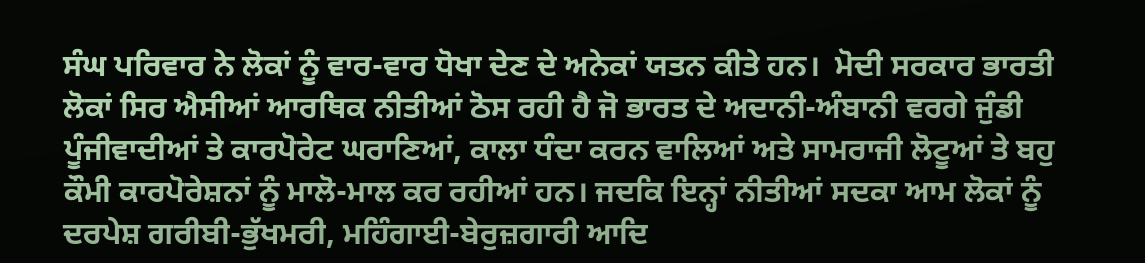ਸੰਘ ਪਰਿਵਾਰ ਨੇ ਲੋਕਾਂ ਨੂੰ ਵਾਰ-ਵਾਰ ਧੋਖਾ ਦੇਣ ਦੇ ਅਨੇਕਾਂ ਯਤਨ ਕੀਤੇ ਹਨ।  ਮੋਦੀ ਸਰਕਾਰ ਭਾਰਤੀ ਲੋਕਾਂ ਸਿਰ ਐਸੀਆਂ ਆਰਥਿਕ ਨੀਤੀਆਂ ਠੋਸ ਰਹੀ ਹੈ ਜੋ ਭਾਰਤ ਦੇ ਅਦਾਨੀ-ਅੰਬਾਨੀ ਵਰਗੇ ਜੁੰਡੀ ਪੂੰਜੀਵਾਦੀਆਂ ਤੇ ਕਾਰਪੋਰੇਟ ਘਰਾਣਿਆਂ, ਕਾਲਾ ਧੰਦਾ ਕਰਨ ਵਾਲਿਆਂ ਅਤੇ ਸਾਮਰਾਜੀ ਲੋਟੂਆਂ ਤੇ ਬਹੁ ਕੌਮੀ ਕਾਰਪੋਰੇਸ਼ਨਾਂ ਨੂੰ ਮਾਲੋ-ਮਾਲ ਕਰ ਰਹੀਆਂ ਹਨ। ਜਦਕਿ ਇਨ੍ਹਾਂ ਨੀਤੀਆਂ ਸਦਕਾ ਆਮ ਲੋਕਾਂ ਨੂੰ ਦਰਪੇਸ਼ ਗਰੀਬੀ-ਭੁੱਖਮਰੀ, ਮਹਿੰਗਾਈ-ਬੇਰੁਜ਼ਗਾਰੀ ਆਦਿ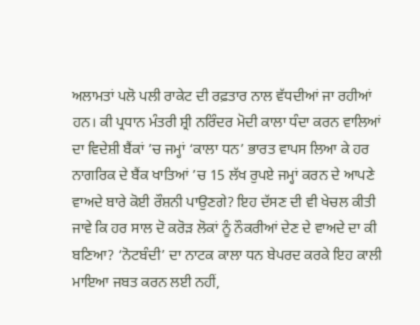ਅਲਾਮਤਾਂ ਪਲੋ ਪਲੀ ਰਾਕੇਟ ਦੀ ਰਫ਼ਤਾਰ ਨਾਲ ਵੱਧਦੀਆਂ ਜਾ ਰਹੀਆਂ ਹਨ। ਕੀ ਪ੍ਰਧਾਨ ਮੰਤਰੀ ਸ਼੍ਰੀ ਨਰਿੰਦਰ ਮੋਦੀ ਕਾਲਾ ਧੰਦਾ ਕਰਨ ਵਾਲਿਆਂ ਦਾ ਵਿਦੇਸ਼ੀ ਬੈਂਕਾਂ ’ਚ ਜਮ੍ਹਾਂ ‘ਕਾਲਾ ਧਨ’ ਭਾਰਤ ਵਾਪਸ ਲਿਆ ਕੇ ਹਰ ਨਾਗਰਿਕ ਦੇ ਬੈਂਕ ਖਾਤਿਆਂ ’ਚ 15 ਲੱਖ ਰੁਪਏ ਜਮ੍ਹਾਂ ਕਰਨ ਦੇ ਆਪਣੇ ਵਾਅਦੇ ਬਾਰੇ ਕੋਈ ਰੌਸ਼ਨੀ ਪਾਉਣਗੇ? ਇਹ ਦੱਸਣ ਦੀ ਵੀ ਖੇਚਲ ਕੀਤੀ ਜਾਵੇ ਕਿ ਹਰ ਸਾਲ ਦੋ ਕਰੋੜ ਲੋਕਾਂ ਨੂੰ ਨੌਕਰੀਆਂ ਦੇਣ ਦੇ ਵਾਅਦੇ ਦਾ ਕੀ ਬਣਿਆ? ‘ਨੋਟਬੰਦੀ’ ਦਾ ਨਾਟਕ ਕਾਲਾ ਧਨ ਬੇਪਰਦ ਕਰਕੇ ਇਹ ਕਾਲੀ ਮਾਇਆ ਜਬਤ ਕਰਨ ਲਈ ਨਹੀਂ,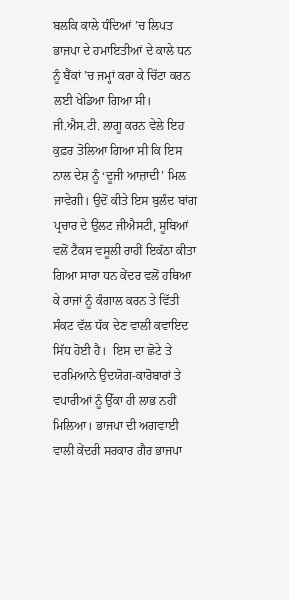ਬਲਕਿ ਕਾਲੇ ਧੰਦਿਆਂ ’ਚ ਲਿਪਤ ਭਾਜਪਾ ਦੇ ਹਮਾਇਤੀਆਂ ਦੇ ਕਾਲੇ ਧਨ ਨੂੰ ਬੈਂਕਾਂ ’ਚ ਜਮ੍ਹਾਂ ਕਰਾ ਕੇ ਚਿੱਟਾ ਕਰਨ ਲਈ ਖੇਡਿਆ ਗਿਆ ਸੀ। ਜੀ.ਐਸ.ਟੀ. ਲਾਗੂ ਕਰਨ ਵੇਲੇ ਇਹ ਕੁਫ਼ਰ ਤੋਲਿਆ ਗਿਆ ਸੀ ਕਿ ਇਸ ਨਾਲ ਦੇਸ਼ ਨੂੰ ‘ਦੂਜੀ ਆਜ਼ਾਦੀ’ ਮਿਲ ਜਾਵੇਗੀ। ਉਦੋਂ ਕੀਤੇ ਇਸ ਬੁਲੰਦ ਬਾਂਗ ਪ੍ਰਚਾਰ ਦੇ ਉਲਟ ਜੀਐਸਟੀ, ਸੂਬਿਆਂ ਵਲੋਂ ਟੈਕਸ ਵਸੂਲੀ ਰਾਹੀਂ ਇਕੱਠਾ ਕੀਤਾ ਗਿਆ ਸਾਰਾ ਧਨ ਕੇਂਦਰ ਵਲੋਂ ਹਥਿਆ ਕੇ ਰਾਜਾਂ ਨੂੰ ਕੰਗਾਲ ਕਰਨ ਤੇ ਵਿੱਤੀ ਸੰਕਟ ਵੱਲ ਧੱਕ ਦੇਣ ਵਾਲੀ ਕਵਾਇਦ ਸਿੱਧ ਹੋਈ ਹੈ।  ਇਸ ਦਾ ਛੋਟੇ ਤੇ ਦਰਮਿਆਨੇ ਉਦਯੋਗ-ਕਾਰੋਬਾਰਾਂ ਤੇ ਵਪਾਰੀਆਂ ਨੂੰ ਉੱਕਾ ਹੀ ਲਾਭ ਨਹੀਂ ਮਿਲਿਆ। ਭਾਜਪਾ ਦੀ ਅਗਵਾਈ ਵਾਲੀ ਕੇਂਦਰੀ ਸਰਕਾਰ ਗੈਰ ਭਾਜਪਾ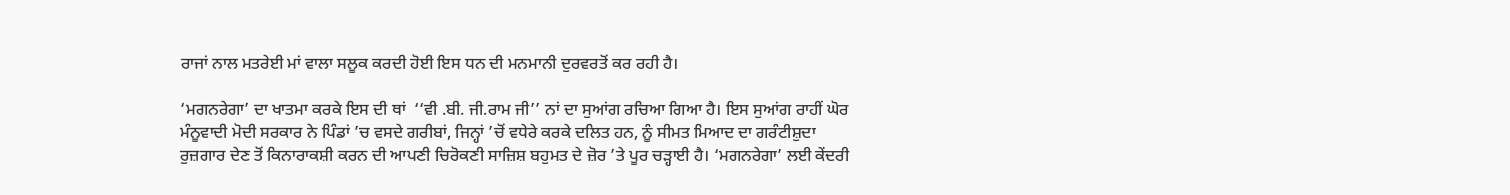ਰਾਜਾਂ ਨਾਲ ਮਤਰੇਈ ਮਾਂ ਵਾਲਾ ਸਲੂਕ ਕਰਦੀ ਹੋਈ ਇਸ ਧਨ ਦੀ ਮਨਮਾਨੀ ਦੁਰਵਰਤੋਂ ਕਰ ਰਹੀ ਹੈ।

‘ਮਗਨਰੇਗਾ’ ਦਾ ਖਾਤਮਾ ਕਰਕੇ ਇਸ ਦੀ ਥਾਂ  ‘‘ਵੀ .ਬੀ. ਜੀ.ਰਾਮ ਜੀ’’ ਨਾਂ ਦਾ ਸੁਆਂਗ ਰਚਿਆ ਗਿਆ ਹੈ। ਇਸ ਸੁਆਂਗ ਰਾਹੀਂ ਘੋਰ ਮੰਨੂਵਾਦੀ ਮੋਦੀ ਸਰਕਾਰ ਨੇ ਪਿੰਡਾਂ ’ਚ ਵਸਦੇ ਗਰੀਬਾਂ, ਜਿਨ੍ਹਾਂ ’ਚੋਂ ਵਧੇਰੇ ਕਰਕੇ ਦਲਿਤ ਹਨ, ਨੂੰ ਸੀਮਤ ਮਿਆਦ ਦਾ ਗਰੰਟੀਸ਼ੁਦਾ ਰੁਜ਼ਗਾਰ ਦੇਣ ਤੋਂ ਕਿਨਾਰਾਕਸ਼ੀ ਕਰਨ ਦੀ ਆਪਣੀ ਚਿਰੋਕਣੀ ਸਾਜ਼ਿਸ਼ ਬਹੁਮਤ ਦੇ ਜ਼ੋਰ ’ਤੇ ਪੂਰ ਚੜ੍ਹਾਈ ਹੈ। ‘ਮਗਨਰੇਗਾ’ ਲਈ ਕੇਂਦਰੀ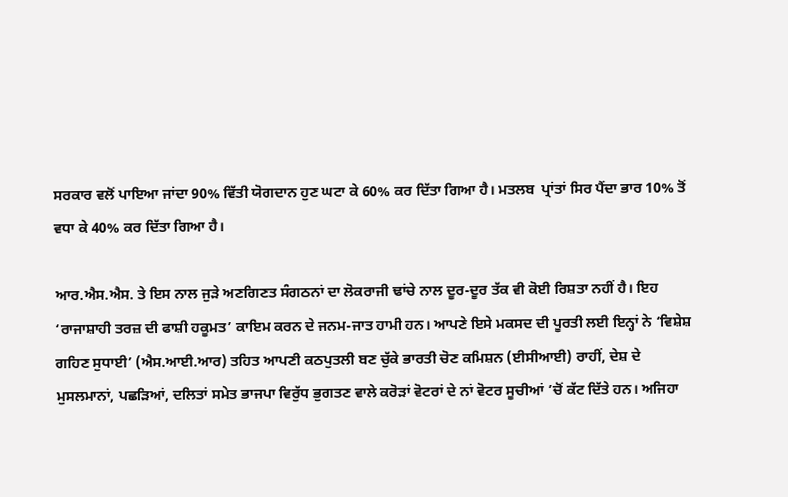ਸਰਕਾਰ ਵਲੋਂ ਪਾਇਆ ਜਾਂਦਾ 90% ਵਿੱਤੀ ਯੋਗਦਾਨ ਹੁਣ ਘਟਾ ਕੇ 60% ਕਰ ਦਿੱਤਾ ਗਿਆ ਹੈ। ਮਤਲਬ  ਪ੍ਰਾਂਤਾਂ ਸਿਰ ਪੈਂਦਾ ਭਾਰ 10% ਤੋਂ ਵਧਾ ਕੇ 40% ਕਰ ਦਿੱਤਾ ਗਿਆ ਹੈ।

ਆਰ.ਐਸ.ਐਸ. ਤੇ ਇਸ ਨਾਲ ਜੁੜੇ ਅਣਗਿਣਤ ਸੰਗਠਨਾਂ ਦਾ ਲੋਕਰਾਜੀ ਢਾਂਚੇ ਨਾਲ ਦੂਰ-ਦੂਰ ਤੱਕ ਵੀ ਕੋਈ ਰਿਸ਼ਤਾ ਨਹੀਂ ਹੈ। ਇਹ ‘ਰਾਜਾਸ਼ਾਹੀ ਤਰਜ਼ ਦੀ ਫਾਸ਼ੀ ਹਕੂਮਤ’ ਕਾਇਮ ਕਰਨ ਦੇ ਜਨਮ-ਜਾਤ ਹਾਮੀ ਹਨ। ਆਪਣੇ ਇਸੇ ਮਕਸਦ ਦੀ ਪੂਰਤੀ ਲਈ ਇਨ੍ਹਾਂ ਨੇ ‘ਵਿਸ਼ੇਸ਼ ਗਹਿਣ ਸੁਧਾਈ’ (ਐਸ.ਆਈ.ਆਰ) ਤਹਿਤ ਆਪਣੀ ਕਠਪੁਤਲੀ ਬਣ ਚੁੱਕੇ ਭਾਰਤੀ ਚੋਣ ਕਮਿਸ਼ਨ (ਈਸੀਆਈ) ਰਾਹੀਂ, ਦੇਸ਼ ਦੇ ਮੁਸਲਮਾਨਾਂ, ਪਛੜਿਆਂ, ਦਲਿਤਾਂ ਸਮੇਤ ਭਾਜਪਾ ਵਿਰੁੱਧ ਭੁਗਤਣ ਵਾਲੇ ਕਰੋੜਾਂ ਵੋਟਰਾਂ ਦੇ ਨਾਂ ਵੋਟਰ ਸੂਚੀਆਂ ’ਚੋਂ ਕੱਟ ਦਿੱਤੇ ਹਨ। ਅਜਿਹਾ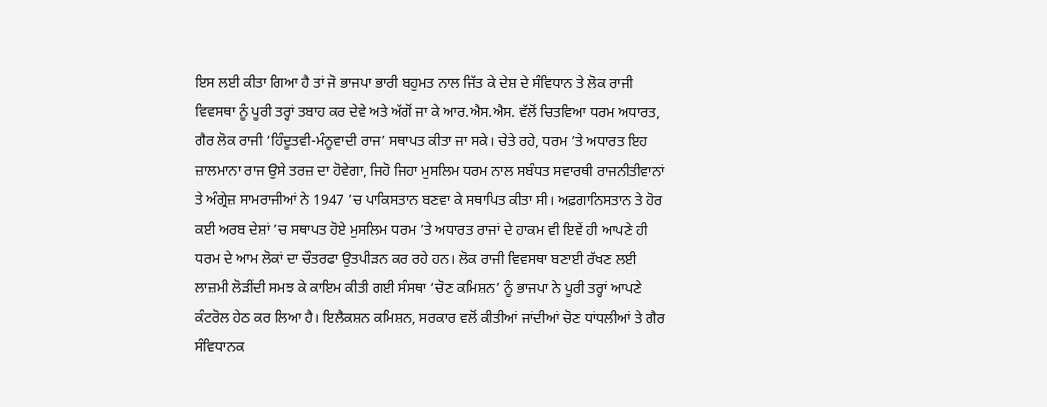ਇਸ ਲਈ ਕੀਤਾ ਗਿਆ ਹੈ ਤਾਂ ਜੋ ਭਾਜਪਾ ਭਾਰੀ ਬਹੁਮਤ ਨਾਲ ਜਿੱਤ ਕੇ ਦੇਸ਼ ਦੇ ਸੰਵਿਧਾਨ ਤੇ ਲੋਕ ਰਾਜੀ ਵਿਵਸਥਾ ਨੂੰ ਪੂਰੀ ਤਰ੍ਹਾਂ ਤਬਾਹ ਕਰ ਦੇਵੇ ਅਤੇ ਅੱਗੋਂ ਜਾ ਕੇ ਆਰ.ਐਸ.ਐਸ. ਵੱਲੋਂ ਚਿਤਵਿਆ ਧਰਮ ਅਧਾਰਤ, ਗੈਰ ਲੋਕ ਰਾਜੀ ‘ਹਿੰਦੂਤਵੀ-ਮੰਨੂਵਾਦੀ ਰਾਜ’ ਸਥਾਪਤ ਕੀਤਾ ਜਾ ਸਕੇ। ਚੇਤੇ ਰਹੇ, ਧਰਮ ’ਤੇ ਅਧਾਰਤ ਇਹ ਜ਼ਾਲਮਾਨਾ ਰਾਜ ਉਸੇ ਤਰਜ਼ ਦਾ ਹੋਵੇਗਾ, ਜਿਹੋ ਜਿਹਾ ਮੁਸਲਿਮ ਧਰਮ ਨਾਲ ਸਬੰਧਤ ਸਵਾਰਥੀ ਰਾਜਨੀਤੀਵਾਨਾਂ ਤੇ ਅੰਗ੍ਰੇਜ਼ ਸਾਮਰਾਜੀਆਂ ਨੇ 1947 ’ਚ ਪਾਕਿਸਤਾਨ ਬਣਵਾ ਕੇ ਸਥਾਪਿਤ ਕੀਤਾ ਸੀ। ਅਫ਼ਗਾਨਿਸਤਾਨ ਤੇ ਹੋਰ ਕਈ ਅਰਬ ਦੇਸ਼ਾਂ ’ਚ ਸਥਾਪਤ ਹੋਏ ਮੁਸਲਿਮ ਧਰਮ ’ਤੇ ਅਧਾਰਤ ਰਾਜਾਂ ਦੇ ਹਾਕਮ ਵੀ ਇਵੇਂ ਹੀ ਆਪਣੇ ਹੀ ਧਰਮ ਦੇ ਆਮ ਲੋਕਾਂ ਦਾ ਚੌਤਰਫਾ ਉਤਪੀੜਨ ਕਰ ਰਹੇ ਹਨ। ਲੋਕ ਰਾਜੀ ਵਿਵਸਥਾ ਬਣਾਈ ਰੱਖਣ ਲਈ ਲਾਜ਼ਮੀ ਲੋੜੀਂਦੀ ਸਮਝ ਕੇ ਕਾਇਮ ਕੀਤੀ ਗਈ ਸੰਸਥਾ ‘ਚੋਣ ਕਮਿਸ਼ਨ’ ਨੂੰ ਭਾਜਪਾ ਨੇ ਪੂਰੀ ਤਰ੍ਹਾਂ ਆਪਣੇ ਕੰਟਰੋਲ ਹੇਠ ਕਰ ਲਿਆ ਹੈ। ਇਲੈਕਸ਼ਨ ਕਮਿਸ਼ਨ, ਸਰਕਾਰ ਵਲੋਂ ਕੀਤੀਆਂ ਜਾਂਦੀਆਂ ਚੋਣ ਧਾਂਧਲੀਆਂ ਤੇ ਗੈਰ ਸੰਵਿਧਾਨਕ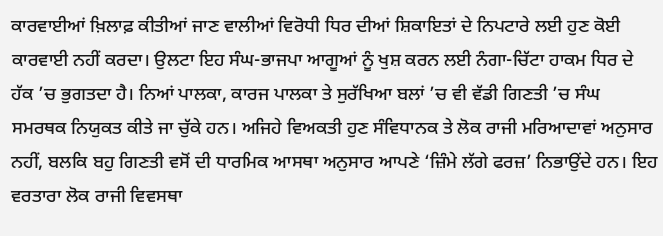ਕਾਰਵਾਈਆਂ ਖ਼ਿਲਾਫ਼ ਕੀਤੀਆਂ ਜਾਣ ਵਾਲੀਆਂ ਵਿਰੋਧੀ ਧਿਰ ਦੀਆਂ ਸ਼ਿਕਾਇਤਾਂ ਦੇ ਨਿਪਟਾਰੇ ਲਈ ਹੁਣ ਕੋਈ ਕਾਰਵਾਈ ਨਹੀਂ ਕਰਦਾ। ਉਲਟਾ ਇਹ ਸੰਘ-ਭਾਜਪਾ ਆਗੂਆਂ ਨੂੰ ਖੁਸ਼ ਕਰਨ ਲਈ ਨੰਗਾ-ਚਿੱਟਾ ਹਾਕਮ ਧਿਰ ਦੇ ਹੱਕ ’ਚ ਭੁਗਤਦਾ ਹੈ। ਨਿਆਂ ਪਾਲਕਾ, ਕਾਰਜ ਪਾਲਕਾ ਤੇ ਸੁਰੱਖਿਆ ਬਲਾਂ ’ਚ ਵੀ ਵੱਡੀ ਗਿਣਤੀ ’ਚ ਸੰਘ ਸਮਰਥਕ ਨਿਯੁਕਤ ਕੀਤੇ ਜਾ ਚੁੱਕੇ ਹਨ। ਅਜਿਹੇ ਵਿਅਕਤੀ ਹੁਣ ਸੰਵਿਧਾਨਕ ਤੇ ਲੋਕ ਰਾਜੀ ਮਰਿਆਦਾਵਾਂ ਅਨੁਸਾਰ ਨਹੀਂ, ਬਲਕਿ ਬਹੁ ਗਿਣਤੀ ਵਸੋਂ ਦੀ ਧਾਰਮਿਕ ਆਸਥਾ ਅਨੁਸਾਰ ਆਪਣੇ ‘ਜ਼ਿੰਮੇ ਲੱਗੇ ਫਰਜ਼’ ਨਿਭਾਉਂਦੇ ਹਨ। ਇਹ ਵਰਤਾਰਾ ਲੋਕ ਰਾਜੀ ਵਿਵਸਥਾ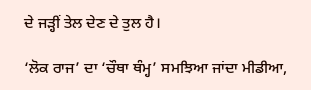ਦੇ ਜੜ੍ਹੀਂ ਤੇਲ ਦੇਣ ਦੇ ਤੁਲ ਹੈ।

‘ਲੋਕ ਰਾਜ’ ਦਾ ‘ਚੌਥਾ ਥੰਮ੍ਹ’ ਸਮਝਿਆ ਜਾਂਦਾ ਮੀਡੀਆ,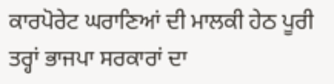ਕਾਰਪੋਰੇਟ ਘਰਾਣਿਆਂ ਦੀ ਮਾਲਕੀ ਹੇਠ ਪੂਰੀ ਤਰ੍ਹਾਂ ਭਾਜਪਾ ਸਰਕਾਰਾਂ ਦਾ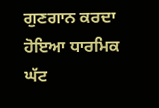ਗੁਣਗਾਨ ਕਰਦਾ ਹੋਇਆ ਧਾਰਮਿਕ ਘੱਟ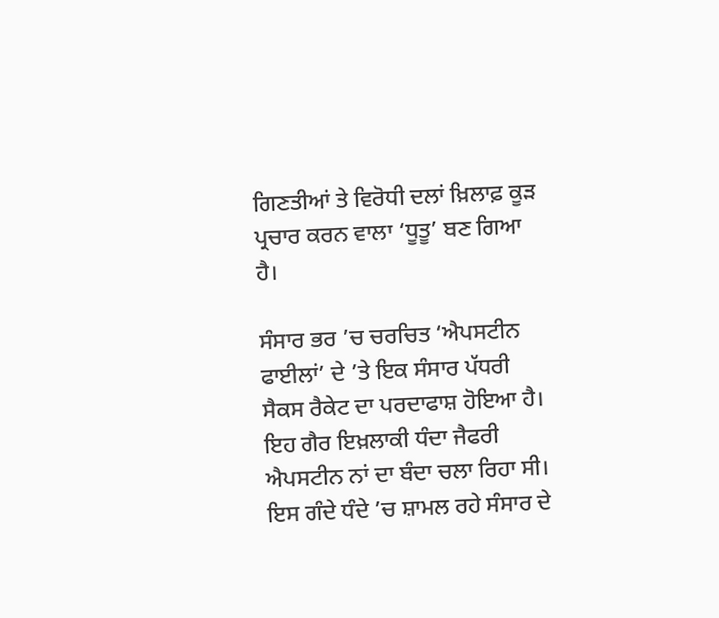ਗਿਣਤੀਆਂ ਤੇ ਵਿਰੋਧੀ ਦਲਾਂ ਖ਼ਿਲਾਫ਼ ਕੂੜ ਪ੍ਰਚਾਰ ਕਰਨ ਵਾਲਾ ‘ਧੂਤੂ’ ਬਣ ਗਿਆ ਹੈ।

ਸੰਸਾਰ ਭਰ ’ਚ ਚਰਚਿਤ ‘ਐਪਸਟੀਨ ਫਾਈਲਾਂ’ ਦੇ ’ਤੇ ਇਕ ਸੰਸਾਰ ਪੱਧਰੀ ਸੈਕਸ ਰੈਕੇਟ ਦਾ ਪਰਦਾਫਾਸ਼ ਹੋਇਆ ਹੈ। ਇਹ ਗੈਰ ਇਖ਼ਲਾਕੀ ਧੰਦਾ ਜੈਫਰੀ ਐਪਸਟੀਨ ਨਾਂ ਦਾ ਬੰਦਾ ਚਲਾ ਰਿਹਾ ਸੀ। ਇਸ ਗੰਦੇ ਧੰਦੇ ’ਚ ਸ਼ਾਮਲ ਰਹੇ ਸੰਸਾਰ ਦੇ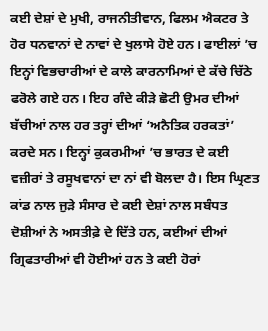ਕਈ ਦੇਸ਼ਾਂ ਦੇ ਮੁਖੀ, ਰਾਜਨੀਤੀਵਾਨ, ਫਿਲਮ ਐਕਟਰ ਤੇ ਹੋਰ ਧਨਵਾਨਾਂ ਦੇ ਨਾਵਾਂ ਦੇ ਖੁਲਾਸੇ ਹੋਏ ਹਨ। ਫਾਈਲਾਂ ’ਚ ਇਨ੍ਹਾਂ ਵਿਭਚਾਰੀਆਂ ਦੇ ਕਾਲੇ ਕਾਰਨਾਮਿਆਂ ਦੇ ਕੱਚੇ ਚਿੱਠੇ ਫਰੋਲੇ ਗਏ ਹਨ। ਇਹ ਗੰਦੇ ਕੀੜੇ ਛੋਟੀ ਉਮਰ ਦੀਆਂ ਬੱਚੀਆਂ ਨਾਲ ਹਰ ਤਰ੍ਹਾਂ ਦੀਆਂ ‘ਅਨੈਤਿਕ ਹਰਕਤਾਂ’ ਕਰਦੇ ਸਨ। ਇਨ੍ਹਾਂ ਕੁਕਰਮੀਆਂ ’ਚ ਭਾਰਤ ਦੇ ਕਈ ਵਜ਼ੀਰਾਂ ਤੇ ਰਸੂਖਵਾਨਾਂ ਦਾ ਨਾਂ ਵੀ ਬੋਲਦਾ ਹੈ। ਇਸ ਘ੍ਰਿਣਤ ਕਾਂਡ ਨਾਲ ਜੁੜੇ ਸੰਸਾਰ ਦੇ ਕਈ ਦੇਸ਼ਾਂ ਨਾਲ ਸਬੰਧਤ ਦੋਸ਼ੀਆਂ ਨੇ ਅਸਤੀਫ਼ੇ ਦੇ ਦਿੱਤੇ ਹਨ, ਕਈਆਂ ਦੀਆਂ ਗ੍ਰਿਫਤਾਰੀਆਂ ਵੀ ਹੋਈਆਂ ਹਨ ਤੇ ਕਈ ਹੋਰਾਂ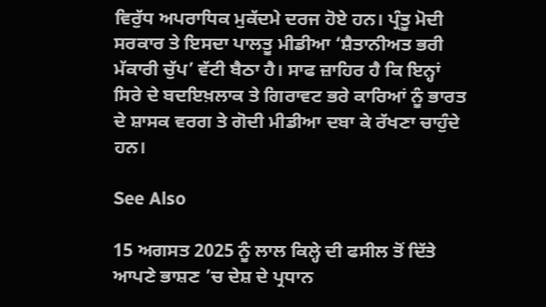ਵਿਰੁੱਧ ਅਪਰਾਧਿਕ ਮੁਕੱਦਮੇ ਦਰਜ ਹੋਏ ਹਨ। ਪ੍ਰੰਤੂ ਮੋਦੀ ਸਰਕਾਰ ਤੇ ਇਸਦਾ ਪਾਲਤੂ ਮੀਡੀਆ ‘ਸ਼ੈਤਾਨੀਅਤ ਭਰੀ ਮੱਕਾਰੀ ਚੁੱਪ’ ਵੱਟੀ ਬੈਠਾ ਹੈ। ਸਾਫ ਜ਼ਾਹਿਰ ਹੈ ਕਿ ਇਨ੍ਹਾਂ ਸਿਰੇ ਦੇ ਬਦਇਖ਼ਲਾਕ ਤੇ ਗਿਰਾਵਟ ਭਰੇ ਕਾਰਿਆਂ ਨੂੰ ਭਾਰਤ ਦੇ ਸ਼ਾਸਕ ਵਰਗ ਤੇ ਗੋਦੀ ਮੀਡੀਆ ਦਬਾ ਕੇ ਰੱਖਣਾ ਚਾਹੁੰਦੇ ਹਨ।

See Also

15 ਅਗਸਤ 2025 ਨੂੰ ਲਾਲ ਕਿਲ੍ਹੇ ਦੀ ਫਸੀਲ ਤੋਂ ਦਿੱਤੇ ਆਪਣੇ ਭਾਸ਼ਣ ’ਚ ਦੇਸ਼ ਦੇ ਪ੍ਰਧਾਨ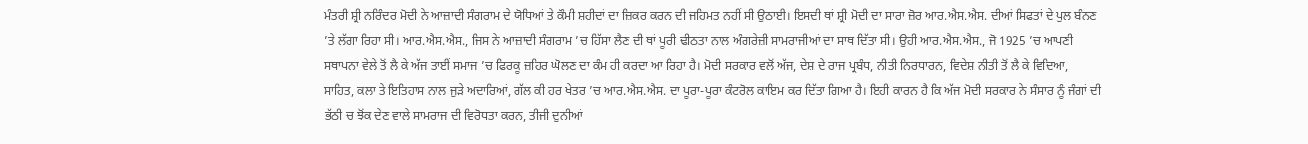ਮੰਤਰੀ ਸ਼੍ਰੀ ਨਰਿੰਦਰ ਮੋਦੀ ਨੇ ਆਜ਼ਾਦੀ ਸੰਗਰਾਮ ਦੇ ਯੋਧਿਆਂ ਤੇ ਕੌਮੀ ਸ਼ਹੀਦਾਂ ਦਾ ਜ਼ਿਕਰ ਕਰਨ ਦੀ ਜਹਿਮਤ ਨਹੀਂ ਸੀ ਉਠਾਈ। ਇਸਦੀ ਥਾਂ ਸ਼੍ਰੀ ਮੋਦੀ ਦਾ ਸਾਰਾ ਜ਼ੋਰ ਆਰ.ਐਸ.ਐਸ. ਦੀਆਂ ਸਿਫਤਾਂ ਦੇ ਪੁਲ ਬੰਨਣ ’ਤੇ ਲੱਗਾ ਰਿਹਾ ਸੀ। ਆਰ.ਐਸ.ਐਸ., ਜਿਸ ਨੇ ਆਜ਼ਾਦੀ ਸੰਗਰਾਮ ’ਚ ਹਿੱਸਾ ਲੈਣ ਦੀ ਥਾਂ ਪੂਰੀ ਢੀਠਤਾ ਨਾਲ ਅੰਗਰੇਜ਼ੀ ਸਾਮਰਾਜੀਆਂ ਦਾ ਸਾਥ ਦਿੱਤਾ ਸੀ। ਉਹੀ ਆਰ.ਐਸ.ਐਸ., ਜੋ 1925 ’ਚ ਆਪਣੀ ਸਥਾਪਨਾ ਵੇਲੇ ਤੋਂ ਲੈ ਕੇ ਅੱਜ ਤਾਈਂ ਸਮਾਜ ’ਚ ਫਿਰਕੂ ਜ਼ਹਿਰ ਘੋਲਣ ਦਾ ਕੰਮ ਹੀ ਕਰਦਾ ਆ ਰਿਹਾ ਹੈ। ਮੋਦੀ ਸਰਕਾਰ ਵਲੋਂ ਅੱਜ, ਦੇਸ਼ ਦੇ ਰਾਜ ਪ੍ਰਬੰਧ, ਨੀਤੀ ਨਿਰਧਾਰਨ, ਵਿਦੇਸ਼ ਨੀਤੀ ਤੋਂ ਲੈ ਕੇ ਵਿਦਿਆ, ਸਾਹਿਤ, ਕਲਾ ਤੇ ਇਤਿਹਾਸ ਨਾਲ ਜੁੜੇ ਅਦਾਰਿਆਂ, ਗੱਲ ਕੀ ਹਰ ਖੇਤਰ ’ਚ ਆਰ.ਐਸ.ਐਸ. ਦਾ ਪੂਰਾ-ਪੂਰਾ ਕੰਟਰੋਲ ਕਾਇਮ ਕਰ ਦਿੱਤਾ ਗਿਆ ਹੈ। ਇਹੀ ਕਾਰਨ ਹੈ ਕਿ ਅੱਜ ਮੋਦੀ ਸਰਕਾਰ ਨੇ ਸੰਸਾਰ ਨੂੰ ਜੰਗਾਂ ਦੀ ਭੱਠੀ ਚ ਝੋਂਕ ਦੇਣ ਵਾਲੇ ਸਾਮਰਾਜ ਦੀ ਵਿਰੋਧਤਾ ਕਰਨ, ਤੀਜੀ ਦੁਨੀਆਂ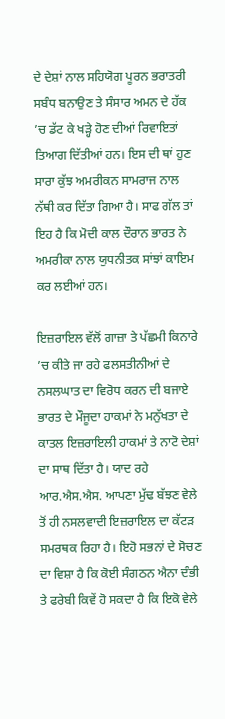ਦੇ ਦੇਸ਼ਾਂ ਨਾਲ ਸਹਿਯੋਗ ਪੂਰਨ ਭਰਾਤਰੀ ਸਬੰਧ ਬਨਾਉਣ ਤੇ ਸੰਸਾਰ ਅਮਨ ਦੇ ਹੱਕ ’ਚ ਡੱਟ ਕੇ ਖੜ੍ਹੇ ਹੋਣ ਦੀਆਂ ਰਿਵਾਇਤਾਂ ਤਿਆਗ ਦਿੱਤੀਆਂ ਹਨ। ਇਸ ਦੀ ਥਾਂ ਹੁਣ ਸਾਰਾ ਕੁੱਝ ਅਮਰੀਕਨ ਸਾਮਰਾਜ ਨਾਲ ਨੱਥੀ ਕਰ ਦਿੱਤਾ ਗਿਆ ਹੈ। ਸਾਫ ਗੱਲ ਤਾਂ ਇਹ ਹੈ ਕਿ ਮੋਦੀ ਕਾਲ ਦੌਰਾਨ ਭਾਰਤ ਨੇ ਅਮਰੀਕਾ ਨਾਲ ਯੁਧਨੀਤਕ ਸਾਂਝਾਂ ਕਾਇਮ ਕਰ ਲਈਆਂ ਹਨ।

ਇਜ਼ਰਾਇਲ ਵੱਲੋਂ ਗਾਜ਼ਾ ਤੇ ਪੱਛਮੀ ਕਿਨਾਰੇ ’ਚ ਕੀਤੇ ਜਾ ਰਹੇ ਫਲਸਤੀਨੀਆਂ ਦੇ ਨਸਲਘਾਤ ਦਾ ਵਿਰੋਧ ਕਰਨ ਦੀ ਬਜਾਏ ਭਾਰਤ ਦੇ ਮੌਜੂਦਾ ਹਾਕਮਾਂ ਨੇ ਮਨੁੱਖਤਾ ਦੇ ਕਾਤਲ ਇਜ਼ਰਾਇਲੀ ਹਾਕਮਾਂ ਤੇ ਨਾਟੋ ਦੇਸ਼ਾਂ ਦਾ ਸਾਥ ਦਿੱਤਾ ਹੈ। ਯਾਦ ਰਹੇ ਆਰ.ਐਸ.ਐਸ. ਆਪਣਾ ਮੁੱਢ ਬੱਝਣ ਵੇਲੇ ਤੋਂ ਹੀ ਨਸਲਵਾਦੀ ਇਜ਼ਰਾਇਲ ਦਾ ਕੱਟੜ ਸਮਰਥਕ ਰਿਹਾ ਹੈ। ਇਹੋ ਸਭਨਾਂ ਦੇ ਸੋਚਣ ਦਾ ਵਿਸ਼ਾ ਹੈ ਕਿ ਕੋਈ ਸੰਗਠਨ ਐਨਾ ਦੰਭੀ ਤੇ ਫਰੇਬੀ ਕਿਵੇਂ ਹੋ ਸਕਦਾ ਹੈ ਕਿ ਇਕੋ ਵੇਲੇ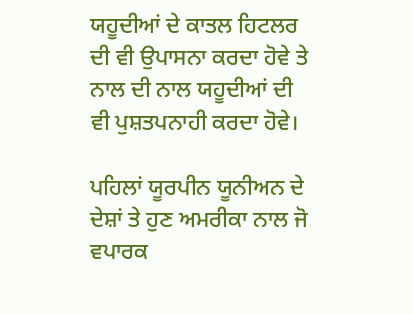ਯਹੂਦੀਆਂ ਦੇ ਕਾਤਲ ਹਿਟਲਰ ਦੀ ਵੀ ਉਪਾਸਨਾ ਕਰਦਾ ਹੋਵੇ ਤੇ ਨਾਲ ਦੀ ਨਾਲ ਯਹੂਦੀਆਂ ਦੀ ਵੀ ਪੁਸ਼ਤਪਨਾਹੀ ਕਰਦਾ ਹੋਵੇ।

ਪਹਿਲਾਂ ਯੂਰਪੀਨ ਯੂਨੀਅਨ ਦੇ ਦੇਸ਼ਾਂ ਤੇ ਹੁਣ ਅਮਰੀਕਾ ਨਾਲ ਜੋ ਵਪਾਰਕ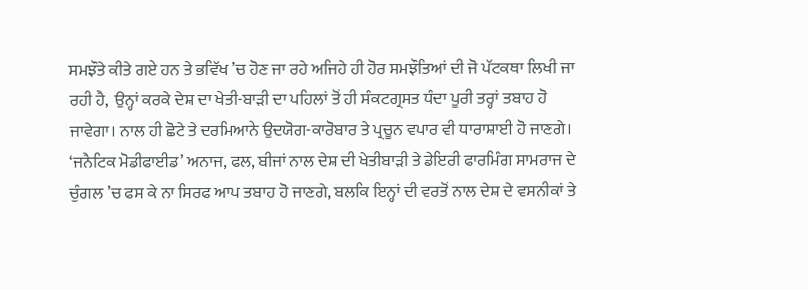ਸਮਝੌਤੇ ਕੀਤੇ ਗਏ ਹਨ ਤੇ ਭਵਿੱਖ ’ਚ ਹੋਣ ਜਾ ਰਹੇ ਅਜਿਹੇ ਹੀ ਹੋਰ ਸਮਝੌਤਿਆਂ ਦੀ ਜੋ ਪੱਟਕਥਾ ਲਿਖੀ ਜਾ ਰਹੀ ਹੈ,  ਉਨ੍ਹਾਂ ਕਰਕੇ ਦੇਸ਼ ਦਾ ਖੇਤੀ-ਬਾੜੀ ਦਾ ਪਹਿਲਾਂ ਤੋਂ ਹੀ ਸੰਕਟਗ੍ਰਸਤ ਧੰਦਾ ਪੂਰੀ ਤਰ੍ਹਾਂ ਤਬਾਹ ਹੋ ਜਾਵੇਗਾ। ਨਾਲ ਹੀ ਛੋਟੇ ਤੇ ਦਰਮਿਆਨੇ ਉਦਯੋਗ-ਕਾਰੋਬਾਰ ਤੇ ਪ੍ਰਚੂਨ ਵਪਾਰ ਵੀ ਧਾਰਾਸ਼ਾਈ ਹੋ ਜਾਣਗੇ। ‘ਜਨੈਟਿਕ ਮੋਡੀਫਾਈਡ’ ਅਨਾਜ, ਫਲ, ਬੀਜਾਂ ਨਾਲ ਦੇਸ਼ ਦੀ ਖੇਤੀਬਾੜੀ ਤੇ ਡੇਇਰੀ ਫਾਰਮਿੰਗ ਸਾਮਰਾਜ ਦੇ ਚੁੰਗਲ ’ਚ ਫਸ ਕੇ ਨਾ ਸਿਰਫ ਆਪ ਤਬਾਹ ਹੋ ਜਾਣਗੇ, ਬਲਕਿ ਇਨ੍ਹਾਂ ਦੀ ਵਰਤੋਂ ਨਾਲ ਦੇਸ਼ ਦੇ ਵਸਨੀਕਾਂ ਤੇ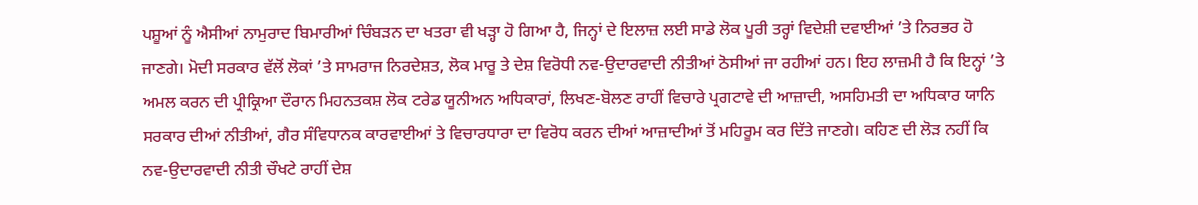ਪਸ਼ੂਆਂ ਨੂੰ ਐਸੀਆਂ ਨਾਮੁਰਾਦ ਬਿਮਾਰੀਆਂ ਚਿੰਬੜਨ ਦਾ ਖਤਰਾ ਵੀ ਖੜ੍ਹਾ ਹੋ ਗਿਆ ਹੈ, ਜਿਨ੍ਹਾਂ ਦੇ ਇਲਾਜ਼ ਲਈ ਸਾਡੇ ਲੋਕ ਪੂਰੀ ਤਰ੍ਹਾਂ ਵਿਦੇਸ਼ੀ ਦਵਾਈਆਂ ’ਤੇ ਨਿਰਭਰ ਹੋ ਜਾਣਗੇ। ਮੋਦੀ ਸਰਕਾਰ ਵੱਲੋਂ ਲੋਕਾਂ ’ਤੇ ਸਾਮਰਾਜ ਨਿਰਦੇਸ਼ਤ, ਲੋਕ ਮਾਰੂ ਤੇ ਦੇਸ਼ ਵਿਰੋਧੀ ਨਵ-ਉਦਾਰਵਾਦੀ ਨੀਤੀਆਂ ਠੋਸੀਆਂ ਜਾ ਰਹੀਆਂ ਹਨ। ਇਹ ਲਾਜ਼ਮੀ ਹੈ ਕਿ ਇਨ੍ਹਾਂ ’ਤੇ ਅਮਲ ਕਰਨ ਦੀ ਪ੍ਰੀਕ੍ਰਿਆ ਦੌਰਾਨ ਮਿਹਨਤਕਸ਼ ਲੋਕ ਟਰੇਡ ਯੂਨੀਅਨ ਅਧਿਕਾਰਾਂ, ਲਿਖਣ-ਬੋਲਣ ਰਾਹੀਂ ਵਿਚਾਰੇ ਪ੍ਰਗਟਾਵੇ ਦੀ ਆਜ਼ਾਦੀ, ਅਸਹਿਮਤੀ ਦਾ ਅਧਿਕਾਰ ਯਾਨਿ ਸਰਕਾਰ ਦੀਆਂ ਨੀਤੀਆਂ, ਗੈਰ ਸੰਵਿਧਾਨਕ ਕਾਰਵਾਈਆਂ ਤੇ ਵਿਚਾਰਧਾਰਾ ਦਾ ਵਿਰੋਧ ਕਰਨ ਦੀਆਂ ਆਜ਼ਾਦੀਆਂ ਤੋਂ ਮਹਿਰੂਮ ਕਰ ਦਿੱਤੇ ਜਾਣਗੇ। ਕਹਿਣ ਦੀ ਲੋੜ ਨਹੀਂ ਕਿ ਨਵ-ਉਦਾਰਵਾਦੀ ਨੀਤੀ ਚੌਖਟੇ ਰਾਹੀਂ ਦੇਸ਼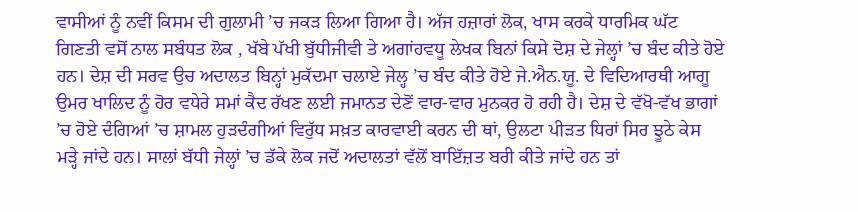ਵਾਸੀਆਂ ਨੂੰ ਨਵੀਂ ਕਿਸਮ ਦੀ ਗੁਲਾਮੀ ’ਚ ਜਕੜ ਲਿਆ ਗਿਆ ਹੈ। ਅੱਜ ਹਜ਼ਾਰਾਂ ਲੋਕ, ਖਾਸ ਕਰਕੇ ਧਾਰਮਿਕ ਘੱਟ ਗਿਣਤੀ ਵਸੋਂ ਨਾਲ ਸਬੰਧਤ ਲੋਕ , ਖੱਬੇ ਪੱਖੀ ਬੁੱਧੀਜੀਵੀ ਤੇ ਅਗਾਂਹਵਧੂ ਲੇਖਕ ਬਿਨਾਂ ਕਿਸੇ ਦੋਸ਼ ਦੇ ਜੇਲ੍ਹਾਂ ’ਚ ਬੰਦ ਕੀਤੇ ਹੋਏ ਹਨ। ਦੇਸ਼ ਦੀ ਸਰਵ ਉਚ ਅਦਾਲਤ ਬਿਨ੍ਹਾਂ ਮੁਕੱਦਮਾ ਚਲਾਏ ਜੇਲ੍ਹ ’ਚ ਬੰਦ ਕੀਤੇ ਹੋਏ ਜੇ.ਐਨ.ਯੂ. ਦੇ ਵਿਦਿਆਰਥੀ ਆਗੂ ਉਮਰ ਖਾਲਿਦ ਨੂੰ ਹੋਰ ਵਧੇਰੇ ਸਮਾਂ ਕੈਦ ਰੱਖਣ ਲਈ ਜਮਾਨਤ ਦੇਣੋਂ ਵਾਰ-ਵਾਰ ਮੁਨਕਰ ਹੋ ਰਹੀ ਹੈ। ਦੇਸ਼ ਦੇ ਵੱਖੋ-ਵੱਖ ਭਾਗਾਂ ’ਚ ਹੋਏ ਦੰਗਿਆਂ ’ਚ ਸ਼ਾਮਲ ਹੁੜਦੰਗੀਆਂ ਵਿਰੁੱਧ ਸਖ਼ਤ ਕਾਰਵਾਈ ਕਰਨ ਦੀ ਥਾਂ, ਉਲਟਾ ਪੀੜਤ ਧਿਰਾਂ ਸਿਰ ਝੂਠੇ ਕੇਸ ਮੜ੍ਹੇ ਜਾਂਦੇ ਹਨ। ਸਾਲਾਂ ਬੱਧੀ ਜੇਲ੍ਹਾਂ ’ਚ ਡੱਕੇ ਲੋਕ ਜਦੋਂ ਅਦਾਲਤਾਂ ਵੱਲੋਂ ਬਾਇੱਜ਼ਤ ਬਰੀ ਕੀਤੇ ਜਾਂਦੇ ਹਨ ਤਾਂ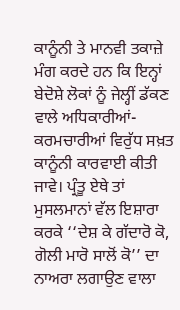ਕਾਨੂੰਨੀ ਤੇ ਮਾਨਵੀ ਤਕਾਜ਼ੇ ਮੰਗ ਕਰਦੇ ਹਨ ਕਿ ਇਨ੍ਹਾਂ ਬੇਦੋਸ਼ੇ ਲੋਕਾਂ ਨੂੰ ਜੇਲ੍ਹੀਂ ਡੱਕਣ ਵਾਲੇ ਅਧਿਕਾਰੀਆਂ-ਕਰਮਚਾਰੀਆਂ ਵਿਰੁੱਧ ਸਖ਼ਤ ਕਾਨੂੰਨੀ ਕਾਰਵਾਈ ਕੀਤੀ ਜਾਵੇ। ਪ੍ਰੰਤੂ ਏਥੇ ਤਾਂ ਮੁਸਲਮਾਨਾਂ ਵੱਲ ਇਸ਼ਾਰਾ ਕਰਕੇ ‘‘ਦੇਸ਼ ਕੇ ਗੱਦਾਰੋ ਕੋ, ਗੋਲੀ ਮਾਰੋ ਸਾਲੋਂ ਕੋ’’ ਦਾ ਨਾਅਰਾ ਲਗਾਉਣ ਵਾਲਾ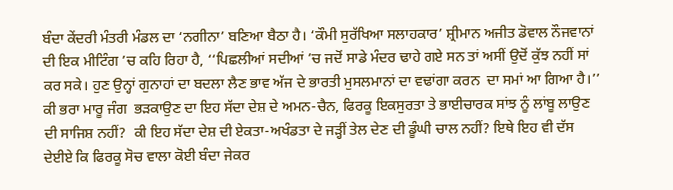ਬੰਦਾ ਕੇਂਦਰੀ ਮੰਤਰੀ ਮੰਡਲ ਦਾ ‘ਨਗੀਨਾ’ ਬਣਿਆ ਬੈਠਾ ਹੈ। ‘ਕੌਮੀ ਸੁਰੱਖਿਆ ਸਲਾਹਕਾਰ’ ਸ਼੍ਰੀਮਾਨ ਅਜੀਤ ਡੋਵਾਲ ਨੌਜਵਾਨਾਂ ਦੀ ਇਕ ਮੀਟਿੰਗ ’ਚ ਕਹਿ ਰਿਹਾ ਹੈ, ‘‘ਪਿਛਲੀਆਂ ਸਦੀਆਂ ’ਚ ਜਦੋਂ ਸਾਡੇ ਮੰਦਰ ਢਾਹੇ ਗਏ ਸਨ ਤਾਂ ਅਸੀਂ ਉਦੋਂ ਕੁੱਝ ਨਹੀਂ ਸਾਂ ਕਰ ਸਕੇ। ਹੁਣ ਉਨ੍ਹਾਂ ਗੁਨਾਹਾਂ ਦਾ ਬਦਲਾ ਲੈਣ ਭਾਵ ਅੱਜ ਦੇ ਭਾਰਤੀ ਮੁਸਲਮਾਨਾਂ ਦਾ ਵਢਾਂਗਾ ਕਰਨ  ਦਾ ਸਮਾਂ ਆ ਗਿਆ ਹੈ।’’ ਕੀ ਭਰਾ ਮਾਰੂ ਜੰਗ  ਭੜਕਾਉਣ ਦਾ ਇਹ ਸੱਦਾ ਦੇਸ਼ ਦੇ ਅਮਨ-ਚੈਨ, ਫਿਰਕੂ ਇਕਸੁਰਤਾ ਤੇ ਭਾਈਚਾਰਕ ਸਾਂਝ ਨੂੰ ਲਾਂਬੂ ਲਾਉਣ ਦੀ ਸਾਜਿਸ਼ ਨਹੀਂ?  ਕੀ ਇਹ ਸੱਦਾ ਦੇਸ਼ ਦੀ ਏਕਤਾ-ਅਖੰਡਤਾ ਦੇ ਜੜ੍ਹੀਂ ਤੇਲ ਦੇਣ ਦੀ ਡੂੰਘੀ ਚਾਲ ਨਹੀਂ? ਇਥੇ ਇਹ ਵੀ ਦੱਸ ਦੇਈਏ ਕਿ ਫਿਰਕੂ ਸੋਚ ਵਾਲਾ ਕੋਈ ਬੰਦਾ ਜੇਕਰ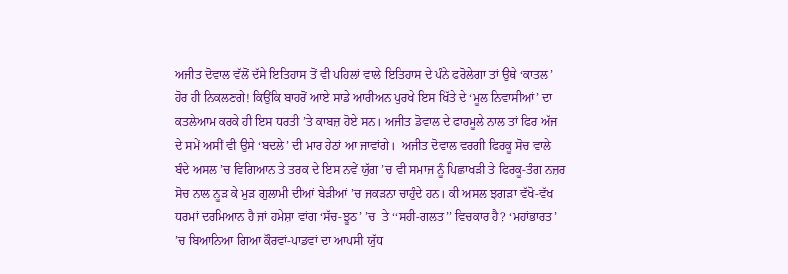ਅਜੀਤ ਦੋਵਾਲ ਵੱਲੋਂ ਦੱਸੇ ਇਤਿਹਾਸ ਤੋਂ ਵੀ ਪਹਿਲਾਂ ਵਾਲੇ ਇਤਿਹਾਸ ਦੇ ਪੰਨੇ ਫਰੋਲੇਗਾ ਤਾਂ ਉਥੇ ‘ਕਾਤਲ’ ਹੋਰ ਹੀ ਨਿਕਲਣਗੇ! ਕਿਉਂਕਿ ਬਾਹਰੋਂ ਆਏ ਸਾਡੇ ਆਰੀਅਨ ਪੁਰਖੇ ਇਸ ਖਿੱਤੇ ਦੇ ‘ਮੂਲ ਨਿਵਾਸੀਆਂ’ ਦਾ ਕਤਲੇਆਮ ਕਰਕੇ ਹੀ ਇਸ ਧਰਤੀ ’ਤੇ ਕਾਬਜ਼ ਹੋਏ ਸਨ। ਅਜੀਤ ਡੋਵਾਲ ਦੇ ਫਾਰਮੂਲੇ ਨਾਲ ਤਾਂ ਫਿਰ ਅੱਜ ਦੇ ਸਮੇਂ ਅਸੀਂ ਵੀ ਉਸੇ ‘ਬਦਲੇ’ ਦੀ ਮਾਰ ਹੇਠਾਂ ਆ ਜਾਵਾਂਗੇ।  ਅਜੀਤ ਦੋਵਾਲ ਵਰਗੀ ਫਿਰਕੂ ਸੋਚ ਵਾਲੇ ਬੰਦੇ ਅਸਲ ’ਚ ਵਿਗਿਆਨ ਤੇ ਤਰਕ ਦੇ ਇਸ ਨਵੇਂ ਯੁੱਗ ’ਚ ਵੀ ਸਮਾਜ ਨੂੰ ਪਿਛਾਖੜੀ ਤੇ ਫਿਰਕੂ-ਤੰਗ ਨਜ਼ਰ ਸੋਚ ਨਾਲ ਨੂੜ ਕੇ ਮੁੜ ਗੁਲਾਮੀ ਦੀਆਂ ਬੇੜੀਆਂ ’ਚ ਜਕੜਨਾ ਚਾਹੁੰਦੇ ਹਨ। ਕੀ ਅਸਲ ਝਗੜਾ ਵੱਖੋ-ਵੱਖ ਧਰਮਾਂ ਦਰਮਿਆਨ ਹੈ ਜਾਂ ਹਮੇਸ਼ਾ ਵਾਂਗ ‘ਸੱਚ-ਝੂਠ’ ’ਚ  ਤੇ ‘‘ਸਹੀ-ਗਲਤ’’ ਵਿਚਕਾਰ ਹੈ? ‘ਮਹਾਂਭਾਰਤ’ ’ਚ ਬਿਆਨਿਆ ਗਿਆ ਕੌਰਵਾਂ-ਪਾਡਵਾਂ ਦਾ ਆਪਸੀ ਯੁੱਧ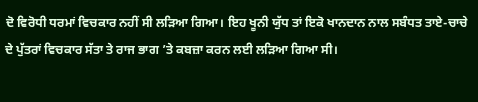ਦੋ ਵਿਰੋਧੀ ਧਰਮਾਂ ਵਿਚਕਾਰ ਨਹੀਂ ਸੀ ਲੜਿਆ ਗਿਆ। ਇਹ ਖੂਨੀ ਯੁੱਧ ਤਾਂ ਇਕੋ ਖਾਨਦਾਨ ਨਾਲ ਸਬੰਧਤ ਤਾਏ-ਚਾਚੇ ਦੇ ਪੁੱਤਰਾਂ ਵਿਚਕਾਰ ਸੱਤਾ ਤੇ ਰਾਜ ਭਾਗ ’ਤੇ ਕਬਜ਼ਾ ਕਰਨ ਲਈ ਲੜਿਆ ਗਿਆ ਸੀ।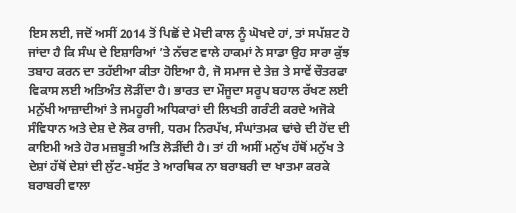ਇਸ ਲਈ, ਜਦੋਂ ਅਸੀਂ 2014 ਤੋਂ ਪਿਛੋਂ ਦੇ ਮੋਦੀ ਕਾਲ ਨੂੰ ਘੋਖਦੇ ਹਾਂ, ਤਾਂ ਸਪੱਸ਼ਟ ਹੋ ਜਾਂਦਾ ਹੈ ਕਿ ਸੰਘ ਦੇ ਇਸ਼ਾਰਿਆਂ ’ਤੇ ਨੱਚਣ ਵਾਲੇ ਹਾਕਮਾਂ ਨੇ ਸਾਡਾ ਉਹ ਸਾਰਾ ਕੁੱਝ ਤਬਾਹ ਕਰਨ ਦਾ ਤਹੱਈਆ ਕੀਤਾ ਹੋਇਆ ਹੈ, ਜੋ ਸਮਾਜ ਦੇ ਤੇਜ਼ ਤੇ ਸਾਵੇਂ ਚੌਤਰਫਾ ਵਿਕਾਸ ਲਈ ਅਤਿਅੰਤ ਲੋੜੀਂਦਾ ਹੈ। ਭਾਰਤ ਦਾ ਮੌਜੂਦਾ ਸਰੂਪ ਬਹਾਲ ਰੱਖਣ ਲਈ ਮਨੁੱਖੀ ਆਜ਼ਾਦੀਆਂ ਤੇ ਜਮਹੂਰੀ ਅਧਿਕਾਰਾਂ ਦੀ ਲਿਖਤੀ ਗਰੰਟੀ ਕਰਦੇ ਅਜੋਕੇ ਸੰਵਿਧਾਨ ਅਤੇ ਦੇਸ਼ ਦੇ ਲੋਕ ਰਾਜੀ, ਧਰਮ ਨਿਰਪੱਖ, ਸੰਘਾਂਤਮਕ ਢਾਂਚੇ ਦੀ ਹੋਂਦ ਦੀ ਕਾਇਮੀ ਅਤੇ ਹੋਰ ਮਜ਼ਬੂਤੀ ਅਤਿ ਲੋੜੀਂਦੀ ਹੈ। ਤਾਂ ਹੀ ਅਸੀਂ ਮਨੁੱਖ ਹੱਥੋਂ ਮਨੁੱਖ ਤੇ ਦੇਸ਼ਾਂ ਹੱਥੋਂ ਦੇਸ਼ਾਂ ਦੀ ਲੁੱਟ-ਖਸੁੱਟ ਤੇ ਆਰਥਿਕ ਨਾ ਬਰਾਬਰੀ ਦਾ ਖਾਤਮਾ ਕਰਕੇ ਬਰਾਬਰੀ ਵਾਲਾ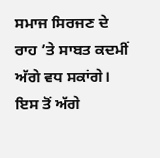ਸਮਾਜ ਸਿਰਜਣ ਦੇ ਰਾਹ ’ਤੇ ਸਾਬਤ ਕਦਮੀਂ ਅੱਗੇ ਵਧ ਸਕਾਂਗੇ। ਇਸ ਤੋਂ ਅੱਗੇ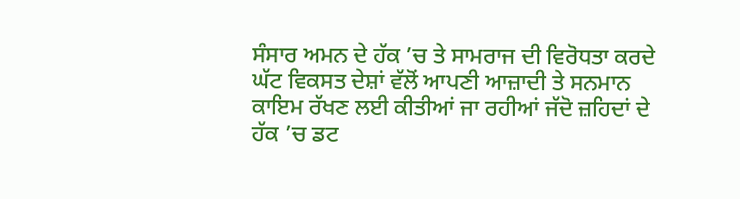ਸੰਸਾਰ ਅਮਨ ਦੇ ਹੱਕ ’ਚ ਤੇ ਸਾਮਰਾਜ ਦੀ ਵਿਰੋਧਤਾ ਕਰਦੇ ਘੱਟ ਵਿਕਸਤ ਦੇਸ਼ਾਂ ਵੱਲੋਂ ਆਪਣੀ ਆਜ਼ਾਦੀ ਤੇ ਸਨਮਾਨ ਕਾਇਮ ਰੱਖਣ ਲਈ ਕੀਤੀਆਂ ਜਾ ਰਹੀਆਂ ਜੱਦੋ ਜ਼ਹਿਦਾਂ ਦੇ ਹੱਕ ’ਚ ਡਟ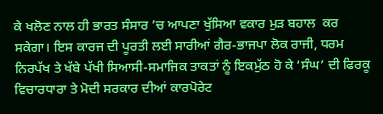ਕੇ ਖਲੋਣ ਨਾਲ ਹੀ ਭਾਰਤ ਸੰਸਾਰ ’ਚ ਆਪਣਾ ਖੁੱਸਿਆ ਵਕਾਰ ਮੁੜ ਬਹਾਲ  ਕਰ ਸਕੇਗਾ। ਇਸ ਕਾਰਜ ਦੀ ਪੂਰਤੀ ਲਈ ਸਾਰੀਆਂ ਗੈਰ-ਭਾਜਪਾ ਲੋਕ ਰਾਜੀ, ਧਰਮ ਨਿਰਪੱਖ ਤੇ ਖੱਬੇ ਪੱਖੀ ਸਿਆਸੀ-ਸਮਾਜਿਕ ਤਾਕਤਾਂ ਨੂੰ ਇਕਮੁੱਠ ਹੋ ਕੇ ‘ਸੰਘ’ ਦੀ ਫਿਰਕੂ ਵਿਚਾਰਧਾਰਾ ਤੇ ਮੋਦੀ ਸਰਕਾਰ ਦੀਆਂ ਕਾਰਪੋਰੇਟ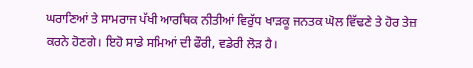ਘਰਾਣਿਆਂ ਤੇ ਸਾਮਰਾਜ ਪੱਖੀ ਆਰਥਿਕ ਨੀਤੀਆਂ ਵਿਰੁੱਧ ਖਾੜਕੂ ਜਨਤਕ ਘੋਲ ਵਿੱਢਣੇ ਤੇ ਹੋਰ ਤੇਜ਼ ਕਰਨੇ ਹੋਣਗੇ। ਇਹੋ ਸਾਡੇ ਸਮਿਆਂ ਦੀ ਫੌਰੀ, ਵਡੇਰੀ ਲੋੜ ਹੈ।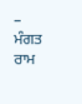– ਮੰਗਤ ਰਾਮ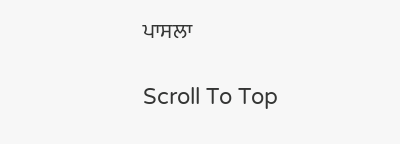ਪਾਸਲਾ

Scroll To Top